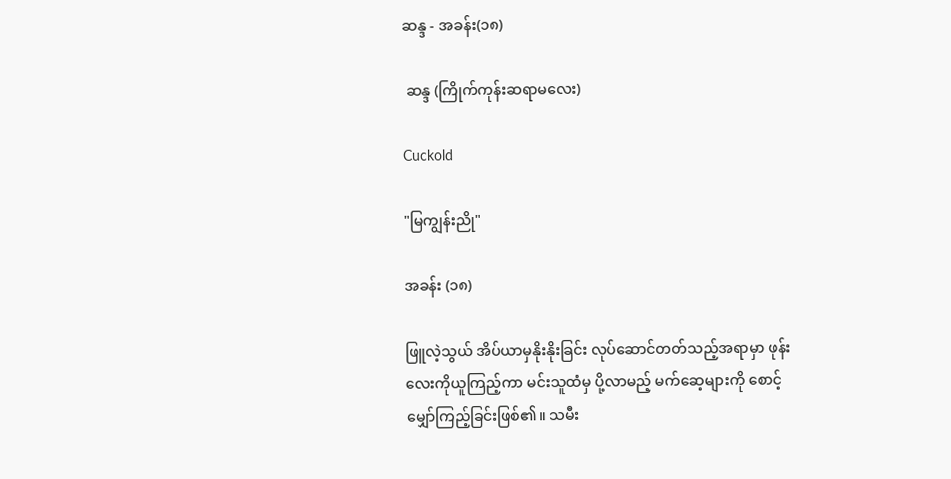ဆန္ဒ - အခန်း(၁၈)

 ဆန္ဒ (ကြိုက်ကုန်းဆရာမလေး)

Cuckold

"မြကျွန်းညို"

အခန်း (၁၈)

ဖြူလဲ့သွယ် အိပ်ယာမှနိုးနိုးခြင်း လုပ်ဆောင်တတ်သည့်အရာမှာ ဖုန်းလေးကိုယူကြည့်ကာ မင်းသူထံမှ ပို့လာမည့် မက်ဆေ့များကို စောင့်မျှော်ကြည့်ခြင်းဖြစ်၏။ သမီး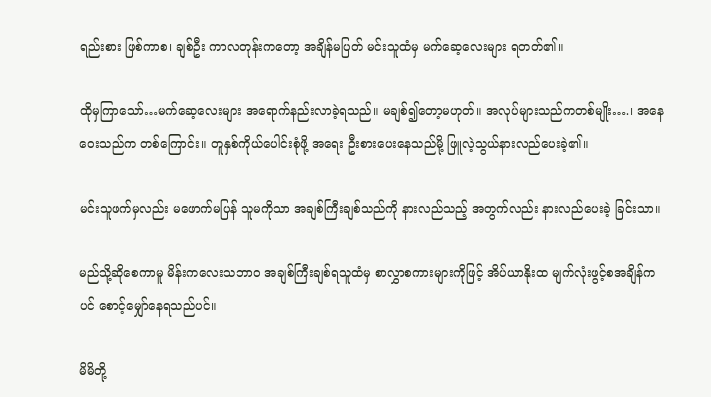ရည်းစား ဖြစ်ကာစ၊ ချစ်ဦး ကာလတုန်းကတော့ အချိန်မပြတ် မင်းသူထံမှ မက်ဆေ့လေးများ ရတတ်၏။

ထိုမှကြာသော်…မက်ဆေ့လေးများ အရောက်နည်းလာခဲ့ရသည်။ မချစ်၍တော့မဟုတ်။ အလုပ်များသည်ကတစ်မျိုး….၊ အနေဝေးသည်က တစ်ကြောင်း။ တူနှစ်ကိုယ်ပေါင်းစုံဖို့ အရေး ဦးစားပေးနေသည်မို့ ဖြူလဲ့သွယ်နားလည်ပေးခဲ့၏။

မင်းသူဖက်မှလည်း မဖောက်မပြန် သူမကိုသာ အချစ်ကြီးချစ်သည်ကို နားလည်သည့် အတွက်လည်း နားလည်ပေးခဲ့ ခြင်းသာ။

မည်သို့ဆိုစေကာမူ မိန်းကလေးသဘာဝ အချစ်ကြီးချစ်ရသူထံမှ စာလွှာစကားများကိုဖြင့် အိပ်ယာနိုးထ မျက်လုံးဖွင့်စအချိန်ကပင် စောင့်မျှော်နေရသည်ပင်။

မိမိတို့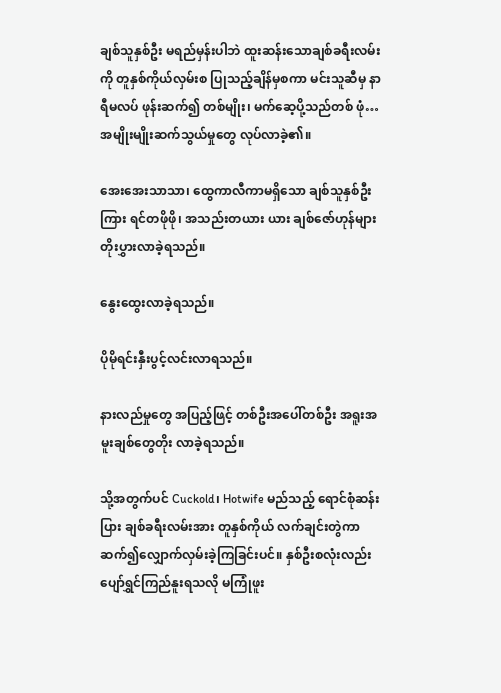ချစ်သူနှစ်ဦး မရည်မှန်းပါဘဲ ထူးဆန်းသောချစ်ခရီးလမ်းကို တူနှစ်ကိုယ်လှမ်းစ ပြုသည့်ချိန်မှစကာ မင်းသူဆီမှ နာရီမလပ် ဖုန်းဆက်၍ တစ်မျိုး၊ မက်ဆေ့ပို့သည်တစ် ဖုံ…အမျိုးမျိုးဆက်သွယ်မှုတွေ လုပ်လာခဲ့၏။

အေးအေးသာသာ၊ ထွေကာလီကာမရှိသော ချစ်သူနှစ်ဦးကြား ရင်တဖိုဖို၊ အသည်းတယား ယား ချစ်ဇော်ဟုန်များ တိုးပွှားလာခဲ့ရသည်။

နွေးထွေးလာခဲ့ရသည်။

ပိုမိုရင်းနှီးပွင့်လင်းလာရသည်။

နားလည်မှုတွေ အပြည့်ဖြင့် တစ်ဦးအပေါ်တစ်ဦး အရူးအမူးချစ်တွေတိုး လာခဲ့ရသည်။

သို့အတွက်ပင် Cuckold၊ Hotwife မည်သည့် ရောင်စုံဆန်းပြား ချစ်ခရီးလမ်းအား တူနှစ်ကိုယ် လက်ချင်းတွဲကာ ဆက်၍လျှောက်လှမ်းခဲ့ကြခြင်းပင်။ နှစ်ဦးစလုံးလည်း ပျော်ရွှင်ကြည်နူးရသလို မကြုံဖူး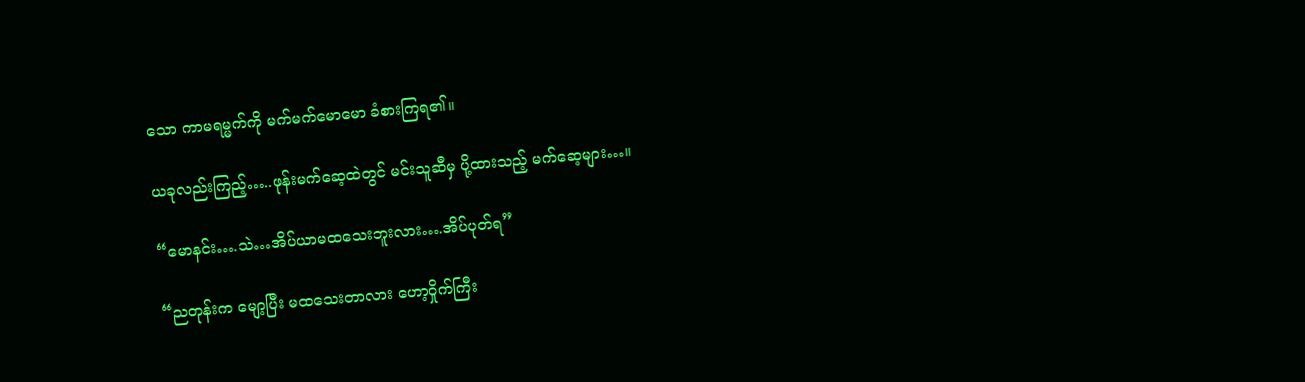သော ကာမရမ္မက်ကို မက်မက်မောမော ခံစားကြရ၏။

ယခုလည်းကြည့်…..ဖုန်းမက်ဆေ့ထဲတွင် မင်းသူဆီမှ ပို့ထားသည့် မက်ဆေ့များ…။

“မောနင်း….သဲ…အိပ်ယာမထသေးဘူးလား….အိပ်ပုတ်ရ”

“ညတုန်းက မျော့ပြီး မထသေးတာလား ဟော့ဝှိုက်ကြီး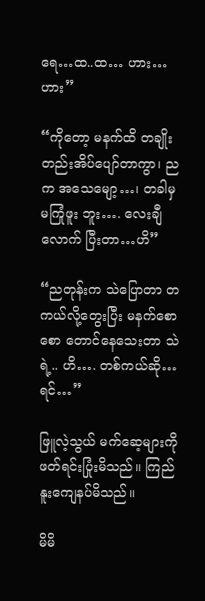ရေ…ထ..ထ… ဟား…ဟား”

“ကိုတော့ မနက်ထိ တချိုးတည်းအိပ်ပျော်တာကွာ၊ ညက အသေမျော့…၊ တခါမှ မကြုံဖူး ဘူး…. လေးချီလောက် ပြီးတာ…ဟိ”

“ညတုန်းက သဲပြောတာ တကယ်လို့တွေးပြီး မနက်စောစော တောင်နေသေးတာ သဲရဲ့.. ဟိ…. တစ်ကယ်ဆို…ရင်…”

ဖြူလဲ့သွယ် မက်ဆေ့များကို ဖတ်ရင်းပြုံးမိသည်။ ကြည်နူးကျေနပ်မိသည်။

မိမိ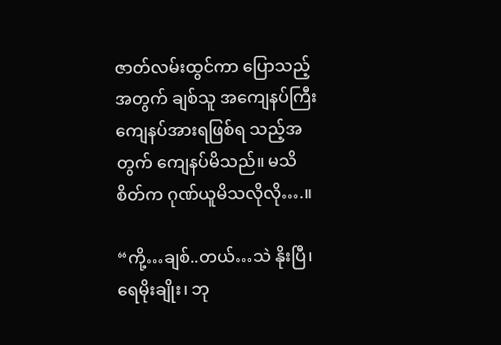ဇာတ်လမ်းထွင်ကာ ပြောသည့်အတွက် ချစ်သူ အကျေနပ်ကြီး ကျေနပ်အားရဖြစ်ရ သည့်အတွက် ကျေနပ်မိသည်။ မသိစိတ်က ဂုဏ်ယူမိသလိုလို….။

“ကို့…ချစ်..တယ်…သဲ နိုးပြီ၊ ရေမိုးချိုး၊ ဘု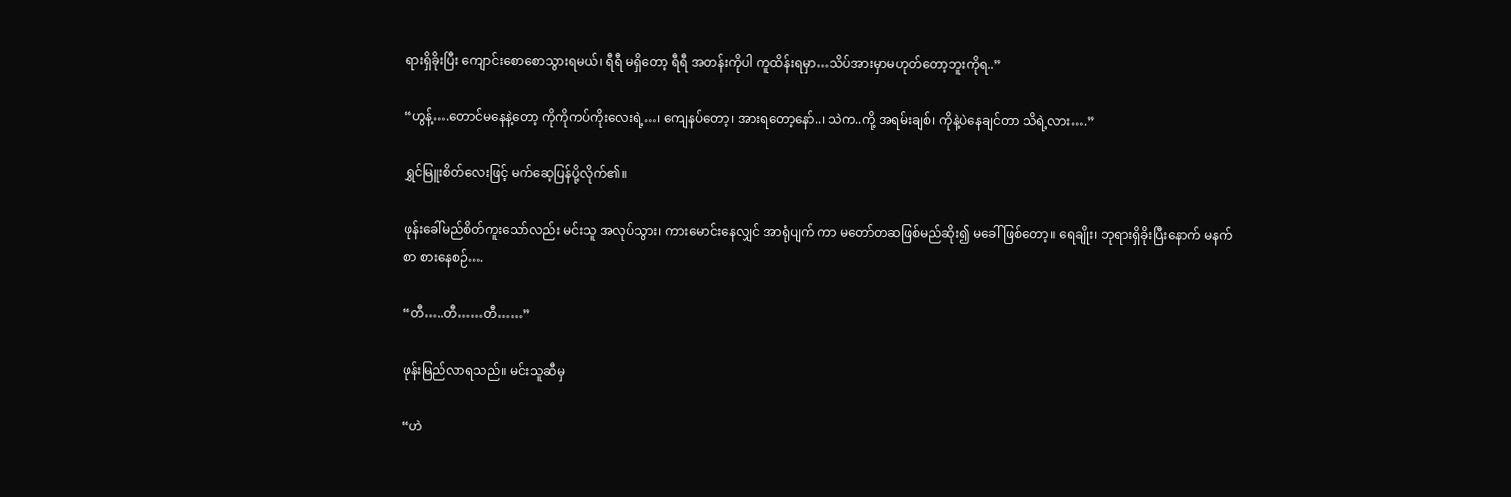ရားရှိခိုးပြီး ကျောင်းစောစောသွားရမယ်၊ ရီရီ မရှိတော့ ရီရီ အတန်းကိုပါ ကူထိန်းရမှာ…သိပ်အားမှာမဟုတ်တော့ဘူးကိုရ..”

“ဟွန့်….တောင်မနေနဲ့တော့ ကိုကိုကပ်ကိုးလေးရဲ့…၊ ကျေနပ်တော့၊ အားရတော့နော်..၊ သဲက..ကို့ အရမ်းချစ်၊ ကိုနဲ့ပဲနေချင်တာ သိရဲ့လား….”

ရွှင်မြူးစိတ်လေးဖြင့် မက်ဆေ့ပြန်ပို့လိုက်၏။

ဖုန်းခေါ်မည်စိတ်ကူးသော်လည်း မင်းသူ အလုပ်သွား၊ ကားမောင်းနေလျှင် အာရုံပျက် ကာ မတော်တဆဖြစ်မည်ဆိုး၍ မခေါ်ဖြစ်တော့။ ရေချိုး၊ ဘုရားရှိခိုးပြီးနောက် မနက်စာ စားနေစဉ်….

“တီ…..တီ……တီ……”

ဖုန်းမြည်လာရသည်။ မင်းသူဆီမှ

“ဟဲ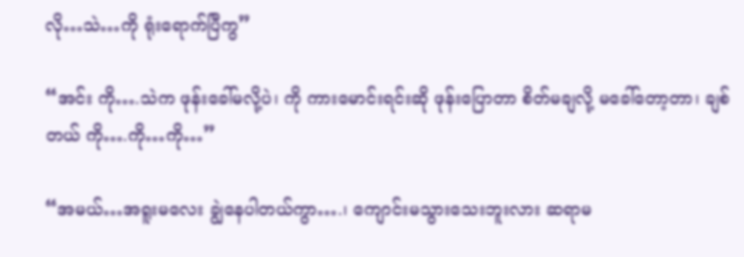လို…သဲ…ကို ရုံးရောက်ပြီကွ”

“အင်း ကို….သဲက ဖုန်းခေါ်မလို့ပဲ၊ ကို ကားမောင်းရင်းဆို ဖုန်းပြောတာ စိတ်မချလို့ မခေါ်တော့တာ၊ ချစ်တယ် ကို….ကို…ကို…”

“အမယ်…အရူးမလေး ချွဲနေပါတယ်ကွာ….၊ ကျောင်းမသွားသေးဘူးလား ဆရာမ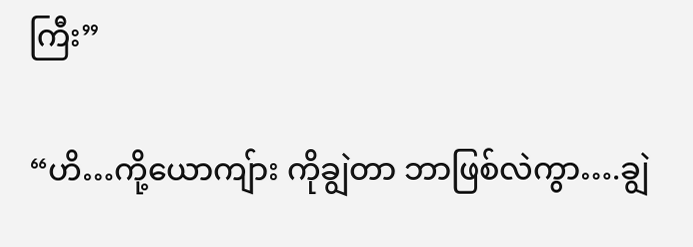ကြီး”

“ဟိ…ကို့ယောကျ်ား ကိုချွဲတာ ဘာဖြစ်လဲကွာ….ချွဲ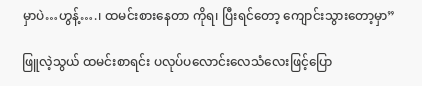မှာပဲ…ဟွန့်….၊ ထမင်းစားနေတာ ကိုရ၊ ပြီးရင်တော့ ကျောင်းသွားတော့မှာ”

ဖြူလဲ့သွယ် ထမင်းစာရင်း ပလုပ်ပလောင်းလေသံလေးဖြင့်ပြော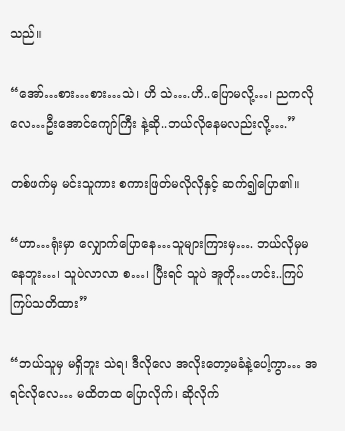သည်။

“အော်…စား…စား…သဲ၊ ဟိ သဲ….ဟိ..ပြောမလို့…၊ ညကလိုလေ…ဦးအောင်ကျော်ကြီး နဲ့ဆို..ဘယ်လိုနေမလည်းလို့….”

တစ်ဖက်မှ မင်းသူကား စကားဖြတ်မလိုလိုနှင့် ဆက်၍ပြော၏။

“ဟာ…ရုံးမှာ လျှောက်ပြောနေ…သူများကြားမှ…. ဘယ်လိုမှမနေဘူး…၊ သူပဲလာလာ စ…၊ ပြီးရင် သူပဲ အူတို…ဟင်း..ကြပ်ကြပ်သတိထား”

“ဘယ်သူမှ မရှိဘူး သဲရ၊ ဒီလိုလေ အလိုးတော့မခံနဲ့ပေါ့ကွာ… အရင်လိုလေ… မထိတထ ပြောလိုက်၊ ဆိုလိုက်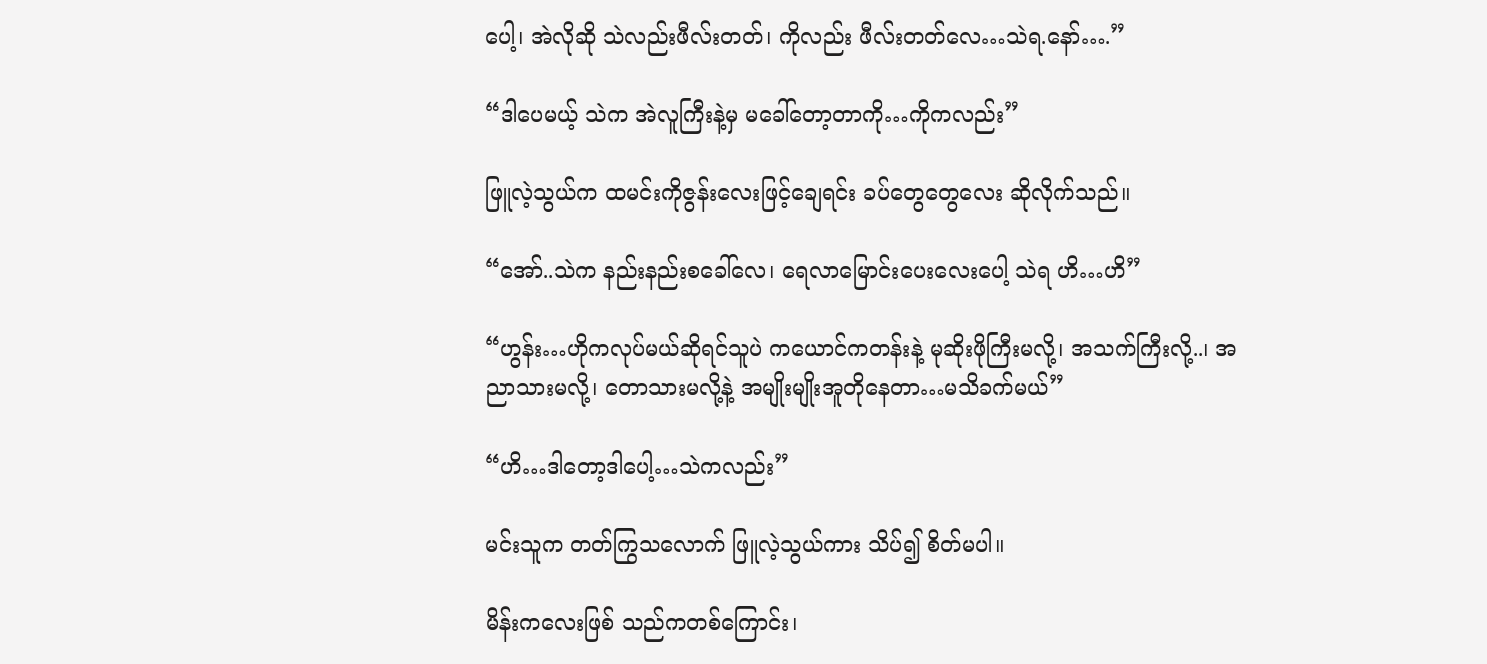ပေါ့၊ အဲလိုဆို သဲလည်းဖီလ်းတတ်၊ ကိုလည်း ဖီလ်းတတ်လေ…သဲရ.နော်….”

“ဒါပေမယ့် သဲက အဲလူကြီးနဲ့မှ မခေါ်တော့တာကို…ကိုကလည်း”

ဖြူလဲ့သွယ်က ထမင်းကိုဇွန်းလေးဖြင့်ချေရင်း ခပ်တွေတွေလေး ဆိုလိုက်သည်။

“အော်..သဲက နည်းနည်းစခေါ်လေ၊ ရေလာမြောင်းပေးလေးပေါ့ သဲရ ဟိ…ဟိ”

“ဟွန်း…ဟိုကလုပ်မယ်ဆိုရင်သူပဲ ကယောင်ကတန်းနဲ့ မုဆိုးဖိုကြီးမလို့၊ အသက်ကြီးလို့..၊ အညာသားမလို့၊ တောသားမလို့နဲ့ အမျိုးမျိုးအူတိုနေတာ…မသိခက်မယ်”

“ဟိ…ဒါတော့ဒါပေါ့…သဲကလည်း”

မင်းသူက တတ်ကြွသလောက် ဖြူလဲ့သွယ်ကား သိပ်၍ စိတ်မပါ။

မိန်းကလေးဖြစ် သည်ကတစ်ကြောင်း၊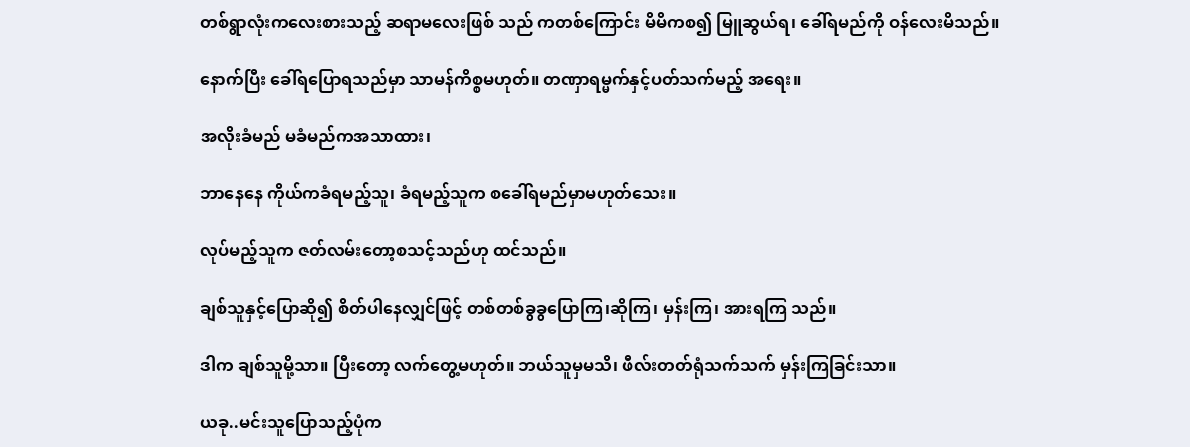တစ်ရွာလုံးကလေးစားသည့် ဆရာမလေးဖြစ် သည် ကတစ်ကြောင်း မိမိကစ၍ မြူဆွယ်ရ၊ ခေါ်ရမည်ကို ဝန်လေးမိသည်။

နောက်ပြီး ခေါ်ရပြောရသည်မှာ သာမန်ကိစ္စမဟုတ်။ တဏှာရမ္မက်နှင့်ပတ်သက်မည့် အရေး။

အလိုးခံမည် မခံမည်ကအသာထား၊

ဘာနေနေ ကိုယ်ကခံရမည့်သူ၊ ခံရမည့်သူက စခေါ်ရမည်မှာမဟုတ်သေး။

လုပ်မည့်သူက ဇတ်လမ်းတော့စသင့်သည်ဟု ထင်သည်။

ချစ်သူနှင့်ပြောဆို၍ စိတ်ပါနေလျှင်ဖြင့် တစ်တစ်ခွခွပြောကြ၊ဆိုကြ၊ မှန်းကြ၊ အားရကြ သည်။

ဒါက ချစ်သူမို့သာ။ ပြီးတော့ လက်တွေ့မဟုတ်။ ဘယ်သူမှမသိ၊ ဖီလ်းတတ်ရုံသက်သက် မှန်းကြခြင်းသာ။

ယခု..မင်းသူပြောသည့်ပုံက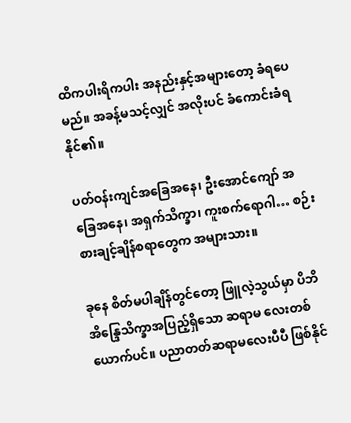ထိကပါးရိကပါး အနည်းနှင့်အများတော့ ခံရပေမည်။ အခန့်မသင့်လျှင် အလိုးပင် ခံကောင်းခံရနိုင်၏။

ပတ်ဝန်းကျင်အခြေအနေ၊ ဦးအောင်ကျော် အခြေအနေ၊ အရှက်သိက္ခာ၊ ကူးစက်ရောဂါ… စဉ်းစားချင့်ချိန်စရာတွေက အများသား။

ခုနေ စိတ်မပါချိန်တွင်တော့ ဖြူလဲ့သွယ်မှာ ပိဘိ အိန္ဒြေသိက္ခာအပြည့်ရှိသော ဆရာမ လေးတစ်ယောက်ပင်။ ပညာတတ်ဆရာမလေးပီပီ ဖြစ်နိုင်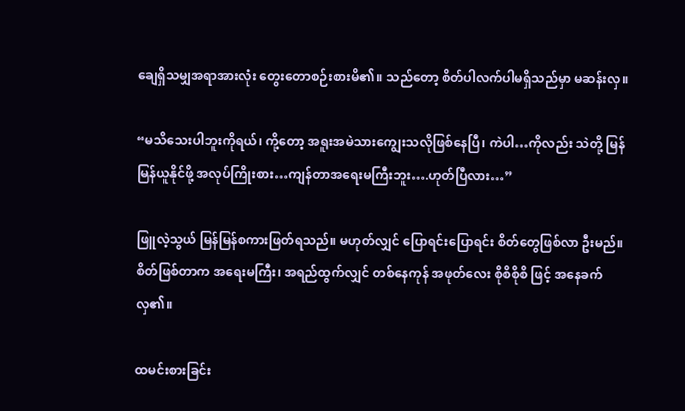ချေရှိသမျှအရာအားလုံး တွေးတောစဉ်းစားမိ၏။ သည်တော့ စိတ်ပါလက်ပါမရှိသည်မှာ မဆန်းလှ။

“မသိသေးပါဘူးကိုရယ်၊ ကို့တော့ အရူးအမဲသားကျွေးသလိုဖြစ်နေပြီ၊ ကဲပါ…ကိုလည်း သဲတို့ မြန်မြန်ယူနိုင်ဖို့ အလုပ်ကြိုးစား…ကျန်တာအရေးမကြီးဘူး….ဟုတ်ပြီလား…”

ဖြူလဲ့သွယ် မြန်မြန်စကားဖြတ်ရသည်။ မဟုတ်လျှင် ပြောရင်းပြောရင်း စိတ်တွေဖြစ်လာ ဦးမည်။ စိတ်ဖြစ်တာက အရေးမကြီး၊ အရည်ထွက်လျှင် တစ်နေကုန် အဖုတ်လေး စိုစိစိုစိ ဖြင့် အနေခက်လှ၏။

ထမင်းစားခြင်း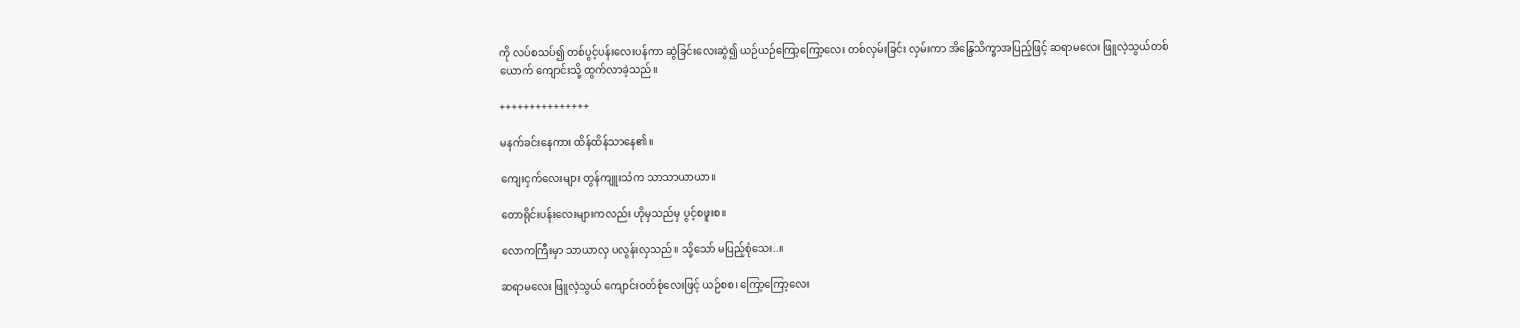ကို လပ်စသပ်၍ တစ်ပွင့်ပန်းလေးပန်ကာ ဆွဲခြင်းလေးဆွဲ၍ ယဉ်ယဉ်ကြော့ကြော့လေး တစ်လှမ်းခြင်း လှမ်းကာ အိန္ဒြေသိက္ခာအပြည့်ဖြင့် ဆရာမလေး ဖြူလဲ့သွယ်တစ်ယောက် ကျောင်းသို့ ထွက်လာခဲ့သည်။

+++++++++++++++

မနက်ခင်းနေကား ထိန်ထိန်သာနေ၏။

ကျေးငှက်လေးများ တွန်ကျူးသံက သာသာယာယာ။

တောရိုင်းပန်းလေးများကလည်း ဟိုမှသည်မှ ပွင့်စဖူးစ။

လောကကြီးမှာ သာယာလှ ပလွန်းလှသည်။ သို့သော် မပြည့်စုံသေး..။

ဆရာမလေး ဖြူလဲ့သွယ် ကျောင်းဝတ်စုံလေးဖြင့် ယဉ်စစ၊ ကြော့ကြော့လေး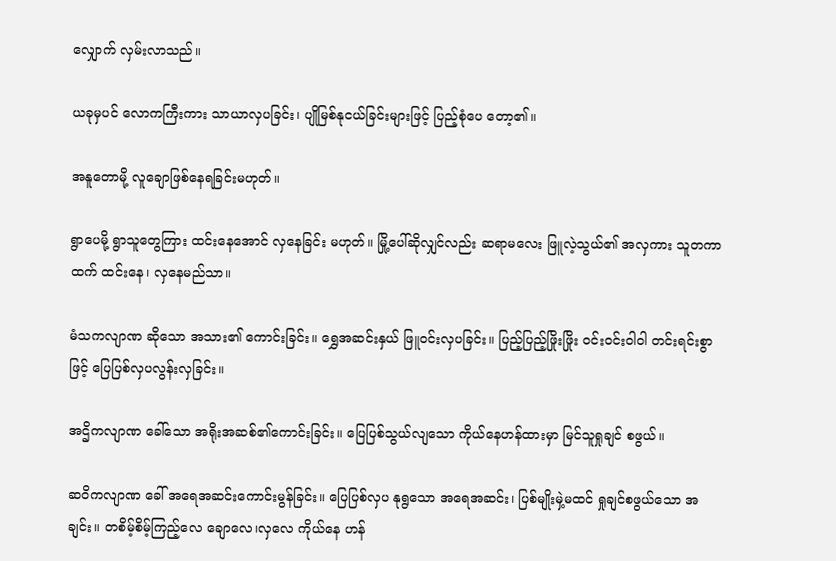လျှောက် လှမ်းလာသည်။

ယခုမှပင် လောကကြီးကား သာယာလှပခြင်း၊ ပျိုမြစ်နုငယ်ခြင်းများဖြင့် ပြည့်စုံပေ တော့၏။

အနူတောမို့ လူချောဖြစ်နေရခြင်းမဟုတ်။

ရွာပေမို့ ရွာသူတွေကြား ထင်းနေအောင် လှနေခြင်း မဟုတ်။ မြို့ပေါ်ဆိုလျှင်လည်း ဆရာမလေး ဖြူလဲ့သွယ်၏ အလှကား သူတကာ ထက် ထင်းနေ၊ လှနေမည်သာ။

မံသကလျာဏ ဆိုသော အသား၏ ကောင်းခြင်း။ ရွှေအဆင်းနှယ် ဖြူဝင်းလှပခြင်း။ ပြည့်ပြည့်ဖြိုးဖြိုး ဝင်းဝင်းဝါဝါ တင်းရင်းစွာဖြင့် ပြေပြစ်လှပလွန်းလှခြင်း။

အဌိကလျာဏ ခေါ်သော အရိုးအဆစ်၏ကောင်းခြင်း။ ပြေပြစ်သွယ်လျသော ကိုယ်နေဟန်ထားမှာ မြင်သူရှုချင် စဖွယ်။

ဆဝိကလျာဏ ခေါ် အရေအဆင်းကောင်းမွန်ခြင်း။ ပြေပြစ်လှပ နုရွသော အရေအဆင်း၊ ပြစ်မျိုးမှဲ့မထင် ရှုချင်စဖွယ်သော အချင်း။ တစိမ့်စိမ့်ကြည့်လေ ချောလေ၊လှလေ ကိုယ်နေ ဟန်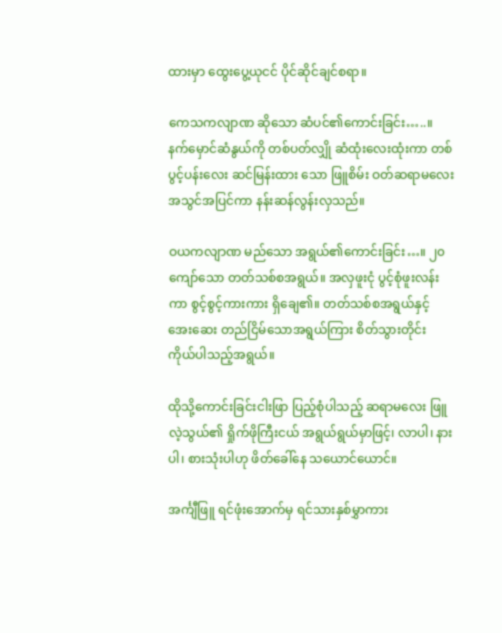ထားမှာ ထွေးပွေ့ယုငင် ပိုင်ဆိုင်ချင်စရာ။

ကေသကလျာဏ ဆိုသော ဆံပင်၏ကောင်းခြင်း…..။ နက်မှောင်ဆံနွယ်ကို တစ်ပတ်လျှို ဆံထုံးလေးထုံးကာ တစ်ပွင့်ပန်းလေး ဆင်မြန်းထား သော ဖြူစိမ်း ဝတ်ဆရာမလေး အသွင်အပြင်ကာ နန်းဆန်လွန်းလှသည်။

ဝယကလျာဏ မည်သော အရွယ်၏ကောင်းခြင်း…။ ၂၀ ကျော်သော တတ်သစ်စအရွယ်။ အလှဖူးငုံ ပွင့်စုံဖူးလန်းကာ စွင့်စွင့်ကားကား ရှိချေ၏။ တတ်သစ်စအရွယ်နှင့် အေးဆေး တည်ငြိမ်သောအရွယ်ကြား စိတ်သွားတိုင်း ကိုယ်ပါသည့်အရွယ်။

ထိုသို့ကောင်းခြင်းငါးဖြာ ပြည့်စုံပါသည့် ဆရာမလေး ဖြူလဲ့သွယ်၏ ရှိုက်ဖိုကြီးငယ် အရွယ်ရွယ်မှာဖြင့်၊ လာပါ၊ နားပါ၊ စားသုံးပါဟု ဖိတ်ခေါ်နေ သယောင်ယောင်။

အင်္ကျီဖြူ ရင်ဖုံးအောက်မှ ရင်သားနှစ်မွှာကား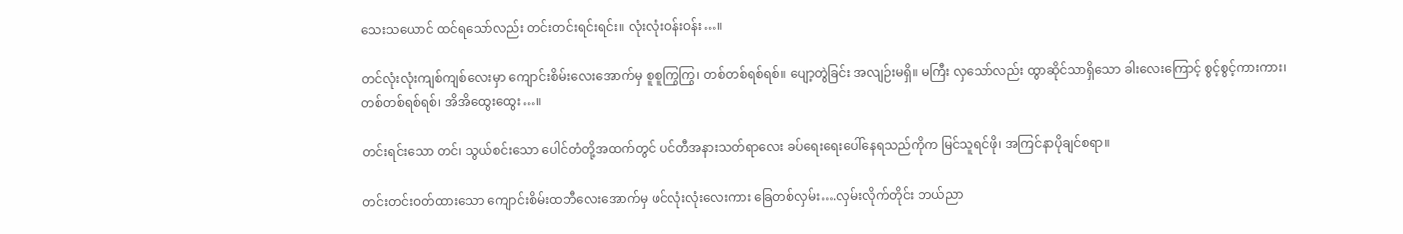သေးသယောင် ထင်ရသော်လည်း တင်းတင်းရင်းရင်း။ လုံးလုံးဝန်းဝန်း…။

တင်လုံးလုံးကျစ်ကျစ်လေးမှာ ကျောင်းစိမ်းလေးအောက်မှ စူစူကြွကြွ၊ တစ်တစ်ရစ်ရစ်။ ပျော့တွဲခြင်း အလျဉ်းမရှိ။ မကြီး လှသော်လည်း ထွာဆိုင်သာရှိသော ခါးလေးကြောင့် စွင့်စွင့်ကားကား၊ တစ်တစ်ရစ်ရစ်၊ အိအိထွေးထွေး…။

တင်းရင်းသော တင်၊ သွယ်စင်းသော ပေါင်တံတို့အထက်တွင် ပင်တီအနားသတ်ရာလေး ခပ်ရေးရေးပေါ်နေရသည်ကိုက မြင်သူရင်ဖို၊ အကြင်နာပိုချင်စရာ။

တင်းတင်းဝတ်ထားသော ကျောင်းစိမ်းထဘီလေးအောက်မှ ဖင်လုံးလုံးလေးကား ခြေတစ်လှမ်း….လှမ်းလိုက်တိုင်း ဘယ်ညာ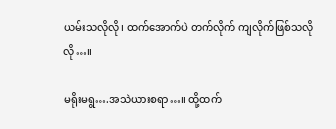ယမ်းသလိုလို၊ ထက်အောက်ပဲ တက်လိုက် ကျလိုက်ဖြစ်သလိုလို…။

မရိုးမရွ….အသဲယားစရာ…။ ထို့ထက်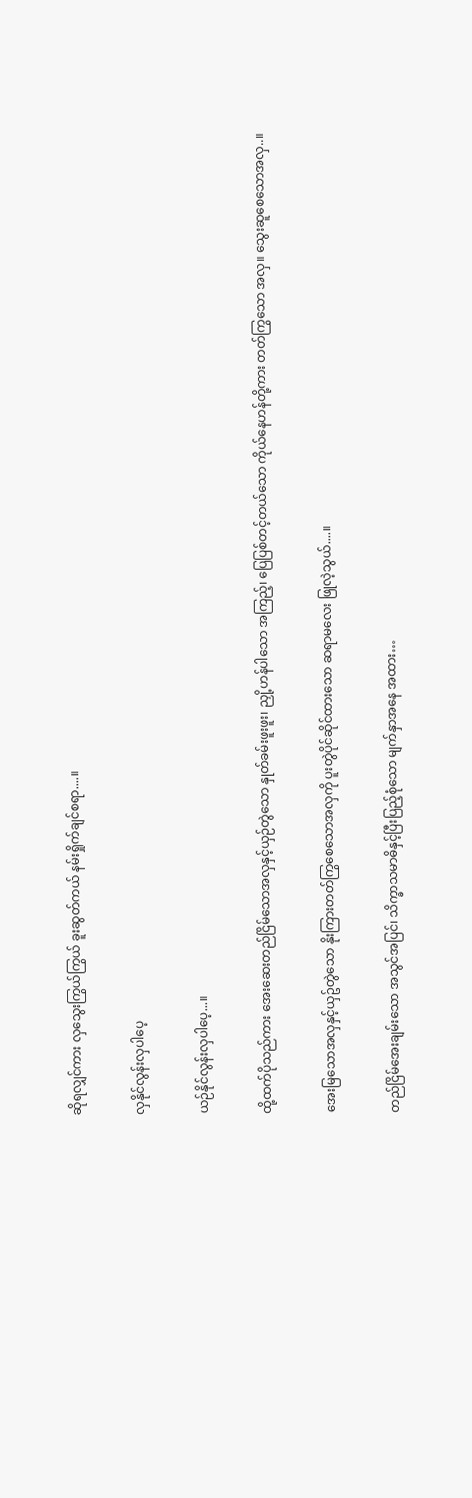ဆိုရလျှင်ကား လှသွေးကြွယ်ကြွယ် ခူးဆွတ်ကယ် နမ်းရှိုက်ချင်စရာ....။

လှနိုင်လွန်းလှပါပေ့

ယဉ်နိုင်လွန်းလှပါပေ့...။

ထို့ထက်ပိုသည်ကား အေးဆေးတည်ငြိမ်သောအလှနှင့်ယှဉ်တွဲသော နှုတ်ခမ်းဖူးဖူး၊ ညှို့ဟန်ပါသော အကြည့်၊ ပြေပြစ်တင့်တယ်သော ကိုယ်နေဟန်တို့ကား တတ်ကြွသော အလှ။ သွေးဆူစေသောအလှ..။

အေးမြသောအလှနှင့်ယှဥ်တွဲသော နိုးကြားတတ်ကြွစေသောအလှကို ပူးတွဲပိုင်ဆိုင်ထားသော ဆရာမလေး ဖြုလဲ့သွယ်....။

တည်ငြိမ်အေးချမ်းသော အသွင်အပြင်၊ သိက္ခာသမာဓိနှင့်ပြီးပြည့်စုံသော မျက်နှာအနေ အထား…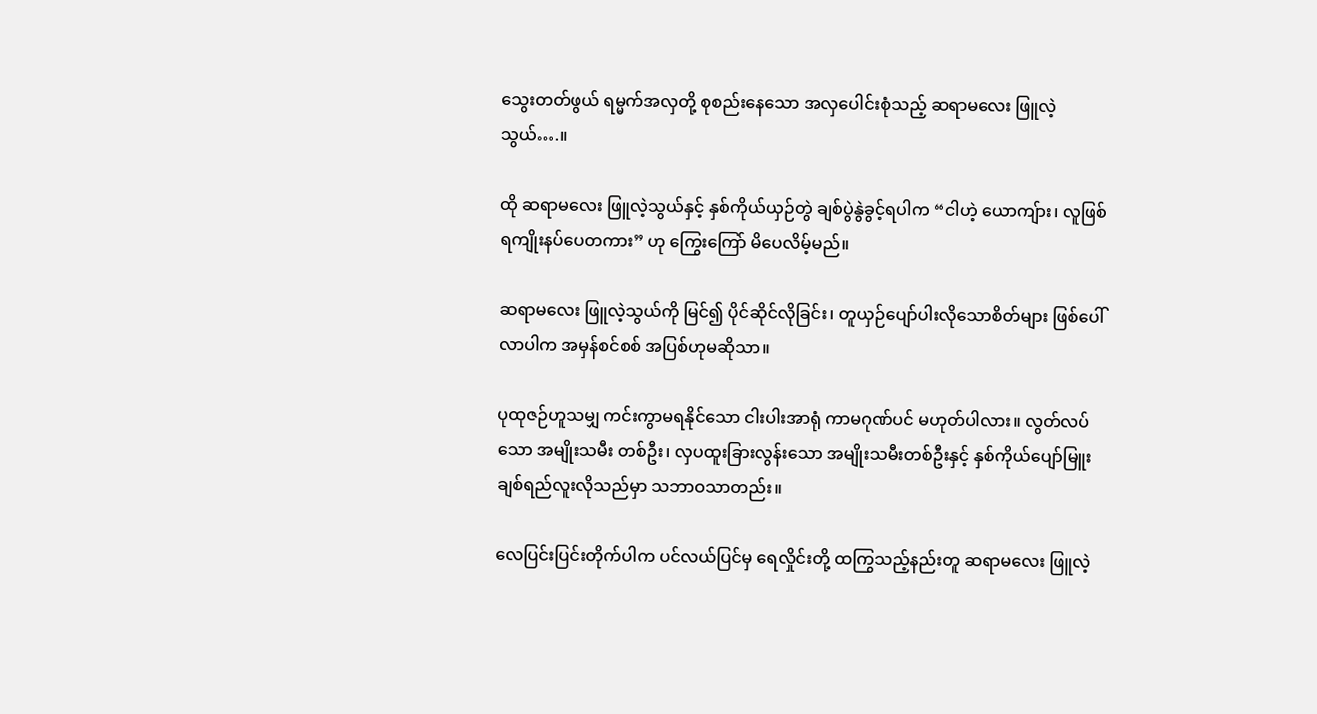သွေးတတ်ဖွယ် ရမ္မက်အလှတို့ စုစည်းနေသော အလှပေါင်းစုံသည့် ဆရာမလေး ဖြူလဲ့သွယ်….။

ထို ဆရာမလေး ဖြူလဲ့သွယ်နှင့် နှစ်ကိုယ်ယှဉ်တွဲ ချစ်ပွဲနွဲခွင့်ရပါက “ငါဟဲ့ ယောကျ်ား၊ လူဖြစ်ရကျိုးနပ်ပေတကား” ဟု ကြွေးကြော် မိပေလိမ့်မည်။

ဆရာမလေး ဖြူလဲ့သွယ်ကို မြင်၍ ပိုင်ဆိုင်လိုခြင်း၊ တူယှဉ်ပျော်ပါးလိုသောစိတ်များ ဖြစ်ပေါ်လာပါက အမှန်စင်စစ် အပြစ်ဟုမဆိုသာ။

ပုထုဇဉ်ဟူသမျှ ကင်းကွာမရနိုင်သော ငါးပါးအာရုံ ကာမဂုဏ်ပင် မဟုတ်ပါလား။ လွတ်လပ်သော အမျိုးသမီး တစ်ဦး၊ လှပထူးခြားလွန်းသော အမျိုးသမီးတစ်ဦးနှင့် နှစ်ကိုယ်ပျော်မြူး ချစ်ရည်လူးလိုသည်မှာ သဘာဝသာတည်း။

လေပြင်းပြင်းတိုက်ပါက ပင်လယ်ပြင်မှ ရေလှိုင်းတို့ ထကြွသည့်နည်းတူ ဆရာမလေး ဖြူလဲ့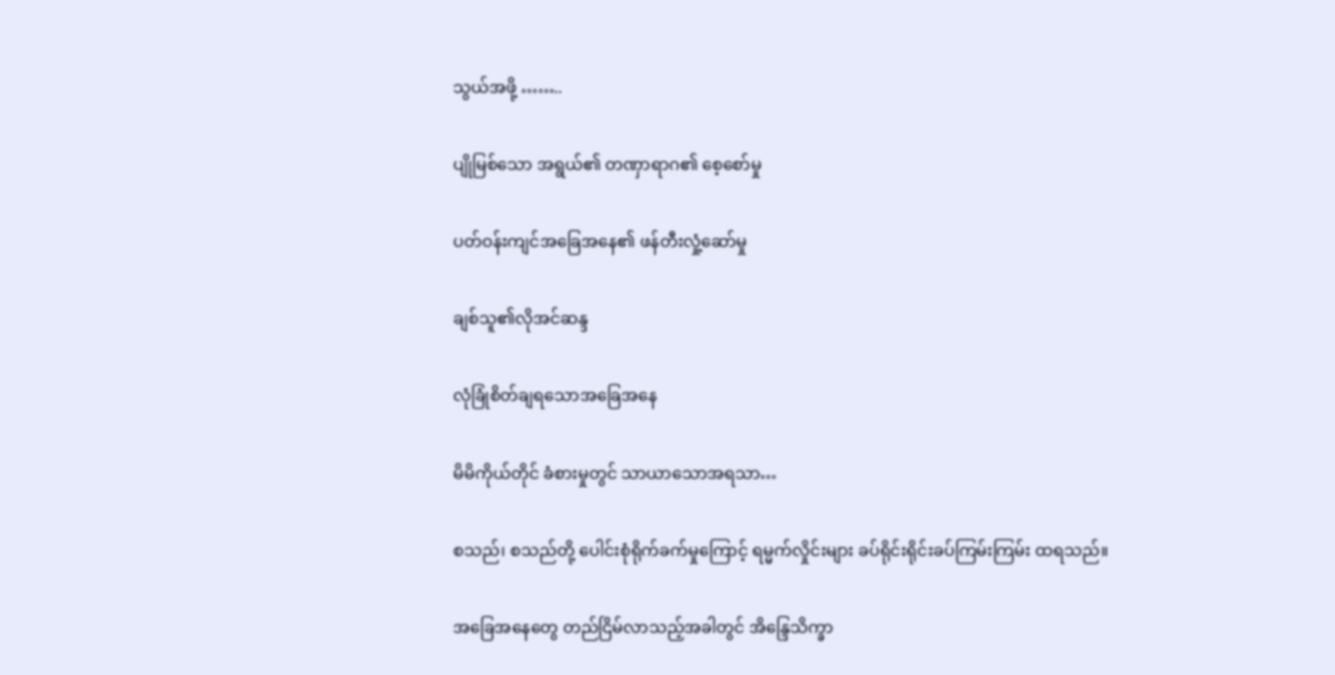သွယ်အဖို့ ……..

ပျိုမြစ်သော အရွယ်၏ တဏှာရာဂ၏ စေ့စော်မှု

ပတ်ဝန်းကျင်အခြေအနေ၏ ဖန်တီးလှုံ့ဆော်မှု

ချစ်သူ၏လိုအင်ဆန္ဒ

လုံခြုံစိတ်ချရသောအခြေအနေ

မိမိကိုယ်တိုင် ခံစားမှုတွင် သာယာသောအရသာ…

စသည်၊ စသည်တို့ ပေါင်းစုံရိုက်ခက်မှုကြောင့် ရမ္မက်လှိုင်းများ ခပ်ရိုင်းရိုင်းခပ်ကြမ်းကြမ်း ထရသည်။

အခြေအနေတွေ တည်ငြိမ်လာသည့်အခါတွင် အိန္ဒြေသိက္ခာ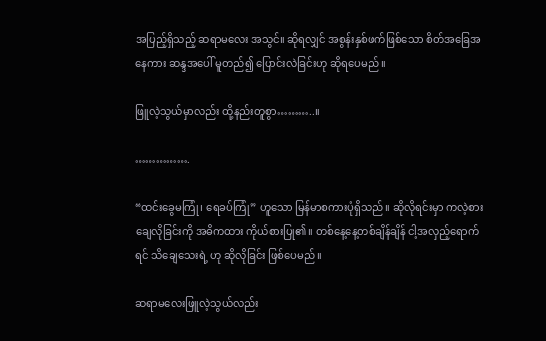အပြည့်ရှိသည့် ဆရာမလေး အသွင်။ ဆိုရလျှင် အစွန်းနှစ်ဖက်ဖြစ်သော စိတ်အခြေအနေကား ဆန္ဒအပေါ် မူတည်၍ ပြောင်းလဲခြင်းဟု ဆိုရပေမည်။

ဖြူလဲ့သွယ်မှာလည်း ထို့နည်းတူစွာ………..။

…………….

“ထင်းခွေမကြုံ၊ ရေခပ်ကြုံ” ဟူသော မြန်မာစကားပုံရှိသည်။ ဆိုလိုရင်းမှာ ကလဲ့စား ချေလိုခြင်းကို အဓိကထား ကိုယ်စားပြု၏။ တစ်နေ့နေ့တစ်ချိန်ချိန် ငါ့အလှည့်ရောက်ရင် သိချေသေးရဲ့ ဟု ဆိုလိုခြင်း ဖြစ်ပေမည်။

ဆရာမလေးဖြူလဲ့သွယ်လည်း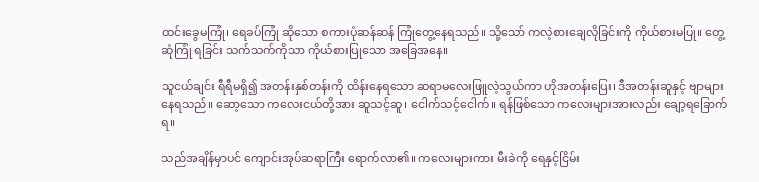ထင်းခွေမကြုံ၊ ရေခပ်ကြုံ ဆိုသော စကားပုံဆန်ဆန် ကြုံတွေ့နေရသည်။ သို့သော် ကလဲ့စားချေလိုခြင်းကို ကိုယ်စားမပြု။ တွေ့ဆုံကြုံ ရခြင်း သက်သက်ကိုသာ ကိုယ်စားပြုသော အခြေအနေ။

သူငယ်ချင်း ရီရီမရှိ၍ အတန်းနှစ်တန်းကို ထိန်းနေရသော ဆရာမလေးဖြူလဲ့သွယ်ကာ ဟိုအတန်းပြေး၊ ဒီအတန်းဆူနှင့် ဗျာများနေရသည်။ ဆော့သော ကလေးငယ်တို့အား ဆူသင့်ဆူ၊ ငေါက်သင့်ငေါက်။ ရန်ဖြစ်သော ကလေးများအားလည်း ချော့ရခြောက်ရ။

သည်အချိန်မှာပင် ကျောင်းအုပ်ဆရာကြီး ရောက်လာ၏။ ကလေးများကား မီးခဲကို ရေနှင့်ငြိမ်း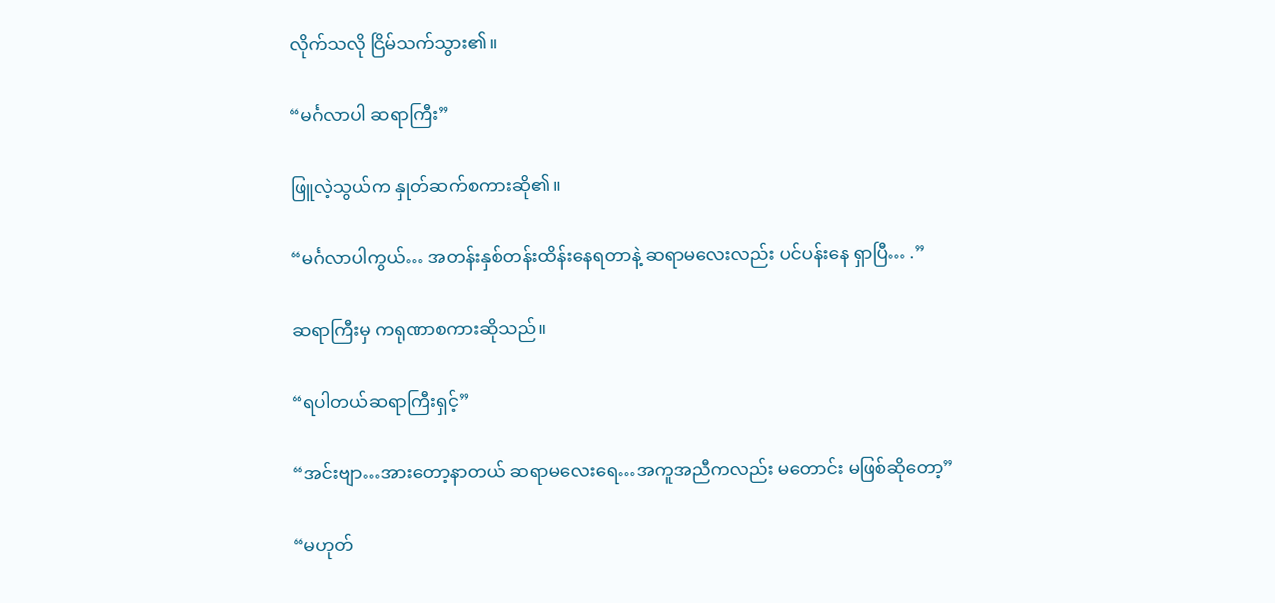လိုက်သလို ငြိမ်သက်သွား၏။

“မင်္ဂလာပါ ဆရာကြီး”

ဖြူလဲ့သွယ်က နှုတ်ဆက်စကားဆို၏။

“မင်္ဂလာပါကွယ်… အတန်းနှစ်တန်းထိန်းနေရတာနဲ့ ဆရာမလေးလည်း ပင်ပန်းနေ ရှာပြီ… .”

ဆရာကြီးမှ ကရုဏာစကားဆိုသည်။

“ရပါတယ်ဆရာကြီးရှင့်”

“အင်းဗျာ…အားတော့နာတယ် ဆရာမလေးရေ…အကူအညီကလည်း မတောင်း မဖြစ်ဆိုတော့”

“မဟုတ်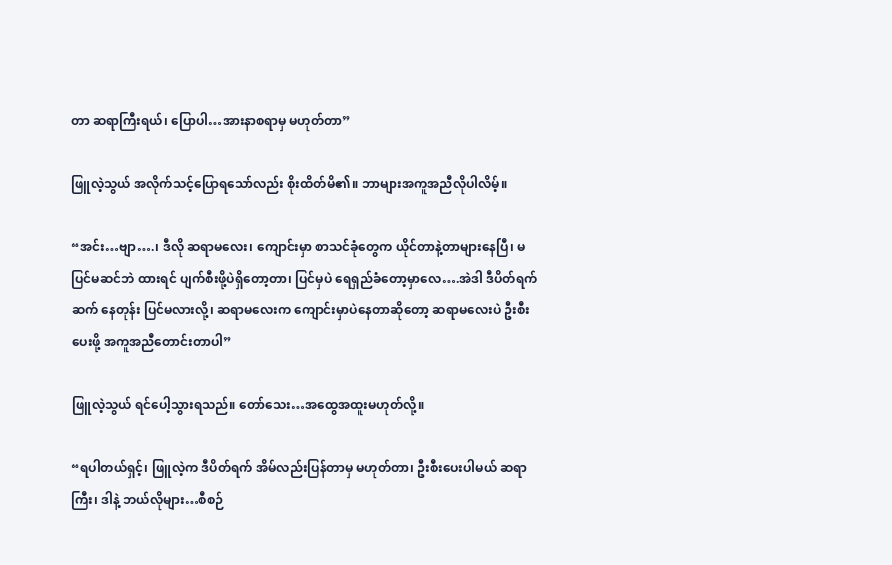တာ ဆရာကြီးရယ်၊ ပြောပါ…အားနာစရာမှ မဟုတ်တာ”

ဖြူလဲ့သွယ် အလိုက်သင့်ပြောရသော်လည်း စိုးထိတ်မိ၏။ ဘာများအကူအညီလိုပါလိမ့်။

“အင်း…ဗျာ….၊ ဒီလို ဆရာမလေး၊ ကျောင်းမှာ စာသင်ခုံတွေက ယိုင်တာနဲ့တာများနေပြီ၊ မပြင်မဆင်ဘဲ ထားရင် ပျက်စီးဖို့ပဲရှိတော့တာ၊ ပြင်မှပဲ ရေရှည်ခံတော့မှာလေ….အဲဒါ ဒီပိတ်ရက်ဆက် နေတုန်း ပြင်မလားလို့၊ ဆရာမလေးက ကျောင်းမှာပဲနေတာဆိုတော့ ဆရာမလေးပဲ ဦးစီးပေးဖို့ အကူအညီတောင်းတာပါ”

ဖြူလဲ့သွယ် ရင်ပေါ့သွားရသည်။ တော်သေး…အထွေအထူးမဟုတ်လို့။

“ရပါတယ်ရှင့်၊ ဖြူလဲ့က ဒီပိတ်ရက် အိမ်လည်းပြန်တာမှ မဟုတ်တာ၊ ဦးစီးပေးပါမယ် ဆရာကြီး၊ ဒါနဲ့ ဘယ်လိုများ…စီစဉ်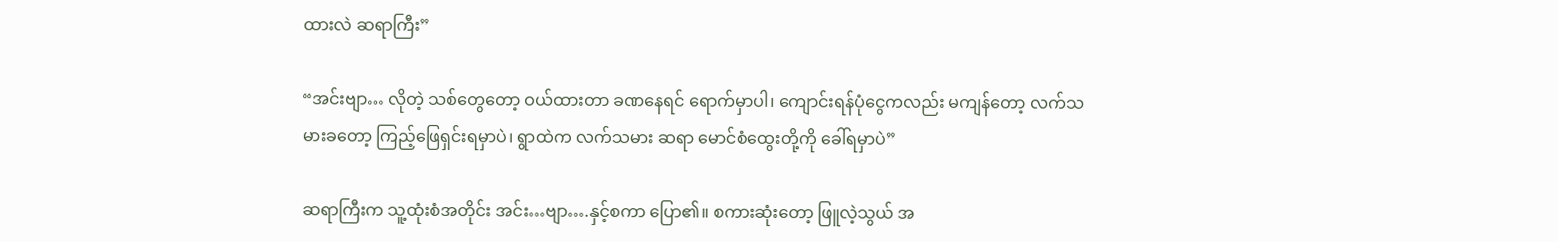ထားလဲ ဆရာကြီး”

“အင်းဗျာ… လိုတဲ့ သစ်တွေတော့ ဝယ်ထားတာ ခဏနေရင် ရောက်မှာပါ၊ ကျောင်းရန်ပုံငွေကလည်း မကျန်တော့ လက်သမားခတော့ ကြည့်ဖြေရှင်းရမှာပဲ၊ ရွာထဲက လက်သမား ဆရာ မောင်စံထွေးတို့ကို ခေါ်ရမှာပဲ”

ဆရာကြီးက သူ့ထုံးစံအတိုင်း အင်း…ဗျာ….နှင့်စကာ ပြော၏။ စကားဆုံးတော့ ဖြူလဲ့သွယ် အ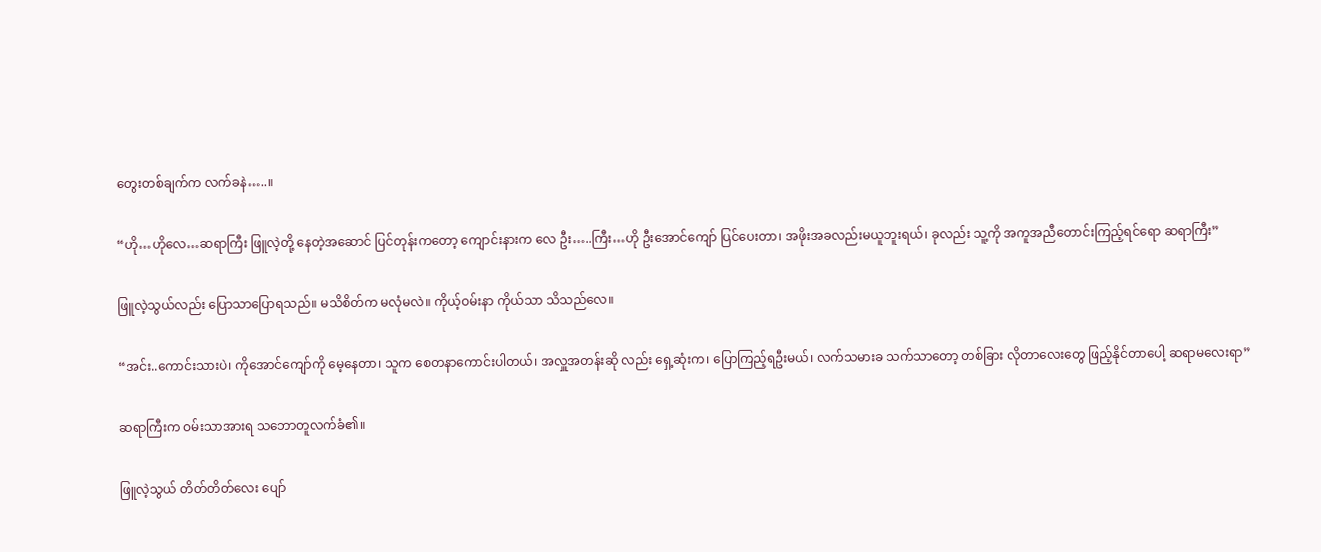တွေးတစ်ချက်က လက်ခနဲ…..။

“ဟို…ဟိုလေ…ဆရာကြီး ဖြူလဲ့တို့ နေတဲ့အဆောင် ပြင်တုန်းကတော့ ကျောင်းနားက လေ ဦး…..ကြီး…ဟို ဦးအောင်ကျော် ပြင်ပေးတာ၊ အဖိုးအခလည်းမယူဘူးရယ်၊ ခုလည်း သူ့ကို အကူအညီတောင်းကြည့်ရင်ရော ဆရာကြီး”

ဖြူလဲ့သွယ်လည်း ပြောသာပြောရသည်။ မသိစိတ်က မလုံမလဲ။ ကိုယ့်ဝမ်းနာ ကိုယ်သာ သိသည်လေ။

“အင်း..ကောင်းသားပဲ၊ ကိုအောင်ကျော်ကို မေ့နေတာ၊ သူက စေတနာကောင်းပါတယ်၊ အလှူအတန်းဆို လည်း ရှေ့ဆုံးက၊ ပြောကြည့်ရဦးမယ်၊ လက်သမားခ သက်သာတော့ တစ်ခြား လိုတာလေးတွေ ဖြည့်နိုင်တာပေါ့ ဆရာမလေးရာ”

ဆရာကြီးက ဝမ်းသာအားရ သဘောတူလက်ခံ၏။

ဖြူလဲ့သွယ် တိတ်တိတ်လေး ပျော်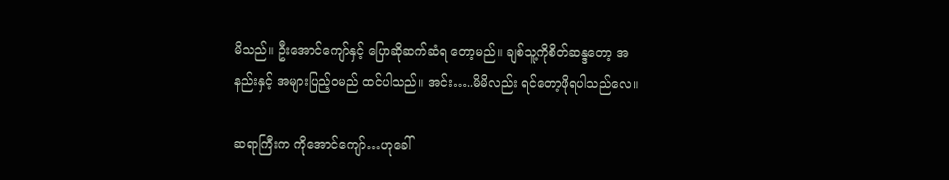မိသည်။ ဦးအောင်ကျော်နှင့် ပြောဆိုဆက်ဆံရ တော့မည်။ ချစ်သူ့ကိုစိတ်ဆန္ဒတော့ အနည်းနှင့် အများပြည့်ဝမည် ထင်ပါသည်။ အင်း…..မိမိလည်း ရင်တော့ဖိုရပါသည်လေ။

ဆရာကြီးက ကိုအောင်ကျော်…ဟုခေါ်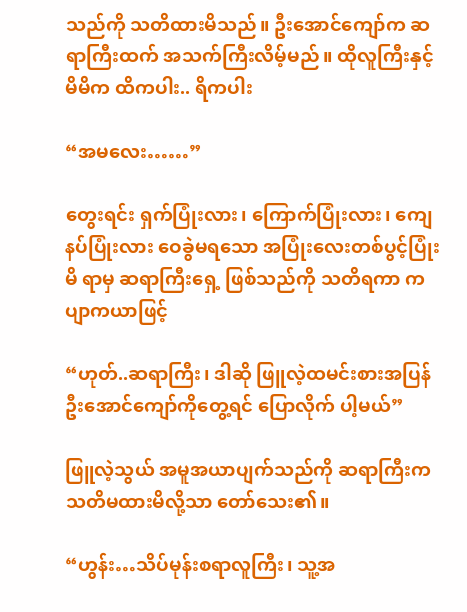သည်ကို သတိထားမိသည်။ ဦးအောင်ကျော်က ဆရာကြီးထက် အသက်ကြီးလိမ့်မည်။ ထိုလူကြီးနှင့် မိမိက ထိကပါး.. ရိကပါး

“အမလေး……”

တွေးရင်း ရှက်ပြုံးလား၊ ကြောက်ပြုံးလား၊ ကျေနပ်ပြုံးလား ဝေခွဲမရသော အပြုံးလေးတစ်ပွင့်ပြုံးမိ ရာမှ ဆရာကြီးရှေ့ ဖြစ်သည်ကို သတိရကာ ကပျာကယာဖြင့်

“ဟုတ်..ဆရာကြီး၊ ဒါဆို ဖြူလဲ့ထမင်းစားအပြန် ဦးအောင်ကျော်ကိုတွေ့ရင် ပြောလိုက် ပါ့မယ်”

ဖြူလဲ့သွယ် အမူအယာပျက်သည်ကို ဆရာကြီးကသတိမထားမိလို့သာ တော်သေး၏။

“ဟွန်း…သိပ်မုန်းစရာလူကြီး၊ သူ့အ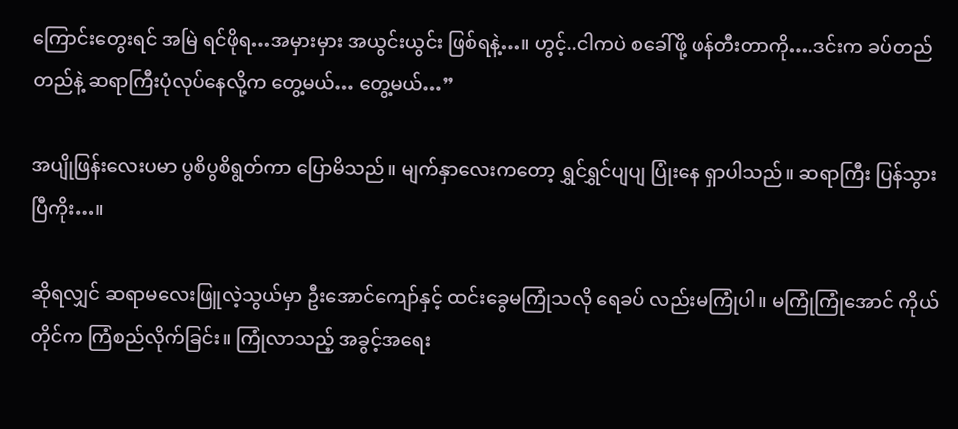ကြောင်းတွေးရင် အမြဲ ရင်ဖိုရ…အမှားမှား အယွင်းယွင်း ဖြစ်ရနဲ့…။ ဟွင့်..ငါကပဲ စခေါ်ဖို့ ဖန်တီးတာကို….ဒင်းက ခပ်တည်တည်နဲ့ ဆရာကြီးပုံလုပ်နေလို့က တွေ့မယ်… တွေ့မယ်…”

အပျိုဖြန်းလေးပမာ ပွစိပွစိရွတ်ကာ ပြောမိသည်။ မျက်နှာလေးကတော့ ရွှင်ရွှင်ပျပျ ပြုံးနေ ရှာပါသည်။ ဆရာကြီး ပြန်သွားပြီကိုး…။

ဆိုရလျှင် ဆရာမလေးဖြူလဲ့သွယ်မှာ ဦးအောင်ကျော်နှင့် ထင်းခွေမကြုံသလို ရေခပ် လည်းမကြုံပါ။ မကြုံကြုံအောင် ကိုယ်တိုင်က ကြံစည်လိုက်ခြင်း။ ကြုံလာသည့် အခွင့်အရေး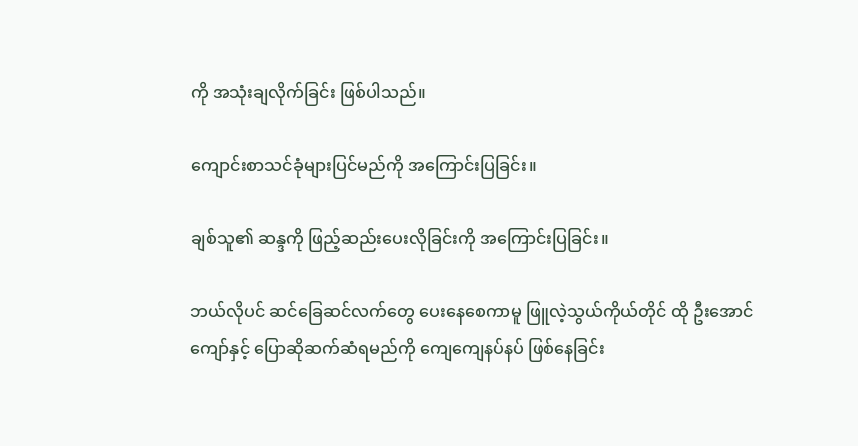ကို အသုံးချလိုက်ခြင်း ဖြစ်ပါသည်။

ကျောင်းစာသင်ခုံများပြင်မည်ကို အကြောင်းပြခြင်း။

ချစ်သူ၏ ဆန္ဒကို ဖြည့်ဆည်းပေးလိုခြင်းကို အကြောင်းပြခြင်း။

ဘယ်လိုပင် ဆင်ခြေဆင်လက်တွေ ပေးနေစေကာမူ ဖြူလဲ့သွယ်ကိုယ်တိုင် ထို ဦးအောင်ကျော်နှင့် ပြောဆိုဆက်ဆံရမည်ကို ကျေကျေနပ်နပ် ဖြစ်နေခြင်း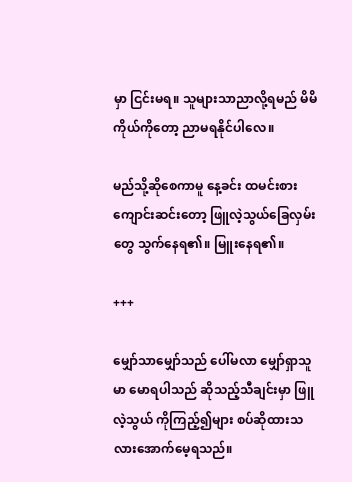မှာ ငြင်းမရ။ သူများသာညာလို့ရမည် မိမိကိုယ်ကိုတော့ ညာမရနိုင်ပါလေ။

မည်သို့ဆိုစေကာမူ နေ့ခင်း ထမင်းစားကျောင်းဆင်းတော့ ဖြူလဲ့သွယ်ခြေလှမ်းတွေ သွက်နေရ၏။ မြူးနေရ၏။

+++

မျှော်သာမျှော်သည် ပေါ်မလာ မျှော်ရှာသူမာ မောရပါသည် ဆိုသည့်သီချင်းမှာ ဖြူလဲ့သွယ် ကိုကြည့်၍များ စပ်ဆိုထားသလားအောက်မေ့ရသည်။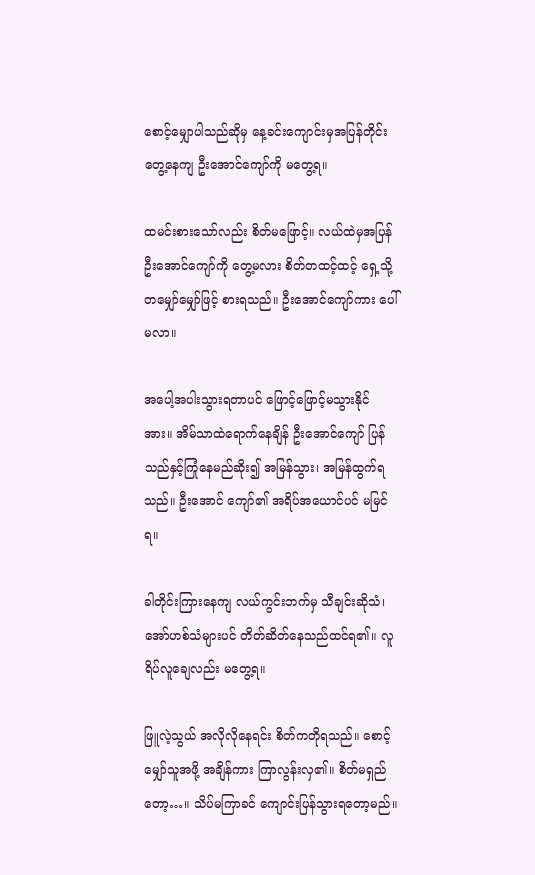စောင့်မျှောပါသည်ဆိုမှ နေ့ခင်းကျောင်းမှအပြန်တိုင်း တွေ့နေကျ ဦးအောင်ကျော်ကို မတွေ့ရ။

ထမင်းစားသော်လည်း စိတ်မဖြောင့်။ လယ်ထဲမှအပြန် ဦးအောင်ကျော်ကို တွေ့မလား စိတ်တထင့်ထင့် ရှေ့သို့ တမျှော်မျှော်ဖြင့် စားရသည်။ ဦးအောင်ကျော်ကား ပေါ်မလာ။

အပေါ့အပါးသွားရတာပင် ဖြောင့်ဖြောင့်မသွားနိုင်အား။ အိမ်သာထဲရောက်နေချိန် ဦးအောင်ကျော် ပြန်သည်နှင့်ကြုံနေမည်ဆိုး၍ အမြန်သွား၊ အမြန်ထွက်ရသည်။ ဦးအောင် ကျော်၏ အရိပ်အယောင်ပင် မမြင်ရ။

ခါတိုင်းကြားနေကျ လယ်ကွင်းဘက်မှ သီချင်းဆိုသံ၊ အော်ဟစ်သံများပင် တိတ်ဆိတ်နေသည်ထင်ရ၏။ လူရိပ်လူချေလည်း မတွေ့ရ။

ဖြူလဲ့သွယ် အလိုလိုနေရင်း စိတ်ကတိုရသည်။ စောင့်မျှော်သူအဖို့ အချိန်ကား ကြာလွန်းလှ၏။ စိတ်မရှည်တော့…။ သိပ်မကြာခင် ကျောင်းပြန်သွားရတော့မည်။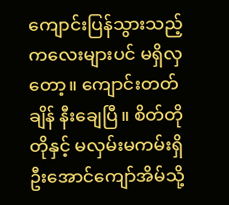ကျောင်းပြန်သွားသည့် ကလေးများပင် မရှိလှတော့။ ကျောင်းတတ်ချိန် နီးချေပြီ။ စိတ်တိုတိုနှင့် မလှမ်းမကမ်းရှိ ဦးအောင်ကျော်အိမ်သို့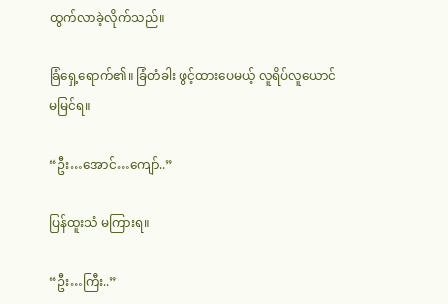ထွက်လာခဲ့လိုက်သည်။

ခြံရှေ့ရောက်၏။ ခြံတံခါး ဖွင့်ထားပေမယ့် လူရိပ်လူယောင် မမြင်ရ။

“ဦး…အောင်…ကျော်..”

ပြန်ထူးသံ မကြားရ။

“ဦး…ကြီး..”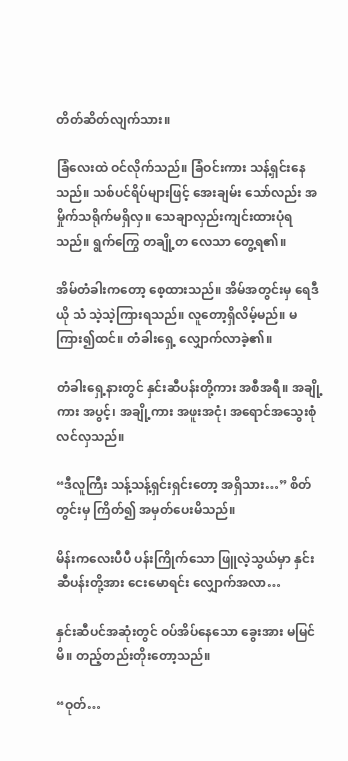တိတ်ဆိတ်လျက်သား။

ခြံလေးထဲ ဝင်လိုက်သည်။ ခြံဝင်းကား သန့်ရှင်းနေသည်။ သစ်ပင်ရိပ်များဖြင့် အေးချမ်း သော်လည်း အမှိုက်သရိုက်မရှိလှ။ သေချာလှည်းကျင်းထားပုံရသည်။ ရွက်ကြွေ တချို့တ လေသာ တွေ့ရ၏။

အိမ်တံခါးကတော့ စေ့ထားသည်။ အိမ်အတွင်းမှ ရေဒီယို သံ သဲ့သဲ့ကြားရသည်။ လူတော့ရှိလိမ့်မည်။ မကြား၍ထင်။ တံခါးရှေ့ လျှောက်လာခဲ့၏။

တံခါးရှေ့နားတွင် နှင်းဆီပန်းတို့ကား အစီအရီ။ အချို့ကား အပွင့်၊ အချို့ကား အဖူးအငုံ၊ အရောင်အသွေးစုံလင်လှသည်။

“ဒီလူကြီး သန့်သန့်ရှင်းရှင်းတော့ အရှိသား…” စိတ်တွင်းမှ ကြိတ်၍ အမှတ်ပေးမိသည်။

မိန်းကလေးပီပီ ပန်းကြိုက်သော ဖြူလဲ့သွယ်မှာ နှင်းဆီပန်းတို့အား ငေးမောရင်း လျှောက်အလာ…

နှင်းဆီပင်အဆုံးတွင် ဝပ်အိပ်နေသော ခွေးအား မမြင်မိ။ တည့်တည်းတိုးတော့သည်။

“ဝုတ်…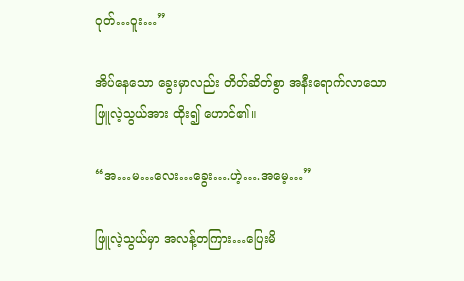ဝုတ်…ဝူး…”

အိပ်နေသော ခွေးမှာလည်း တိတ်ဆိတ်စွာ အနီးရောက်လာသော ဖြူလဲ့သွယ်အား ထိုး၍ ဟောင်၏။

“အ…မ…လေး…ခွေး….ဟဲ့….အမေ့…”

ဖြူလဲ့သွယ်မှာ အလန့်တကြား…ပြေးမိ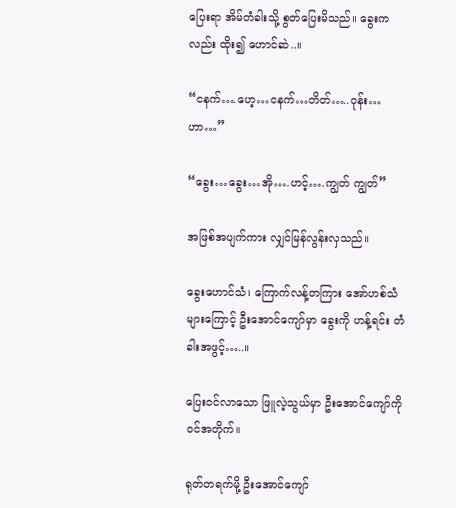ပြေးရာ အိမ်တံခါးသို့ စွတ်ပြေးမိသည်။ ခွေးကလည်း ထိုး၍ ဟောင်ဆဲ..။

“ငနက်….ဟေ့…ငနက်…တိတ်…..ဝုန်း…ဟာ…”

“ခွေး…ခွေး…အို….ဟင့်….ကျွတ် ကျွတ်”

အဖြစ်အပျက်ကား လျှင်မြန်လွန်းလှသည်။

ခွေးဟောင်သံ၊ ကြောက်လန့်တကြား အော်ဟစ်သံများကြောင့် ဦးအောင်ကျော်မှာ ခွေးကို ဟန့်ရင်း တံခါးအဖွင့်…..။

ပြေးဝင်လာသော ဖြူလဲ့သွယ်မှာ ဦးအောင်ကျော်ကို ဝင်အတိုက်။

ရုတ်တရက်မို့ ဦးအောင်ကျော်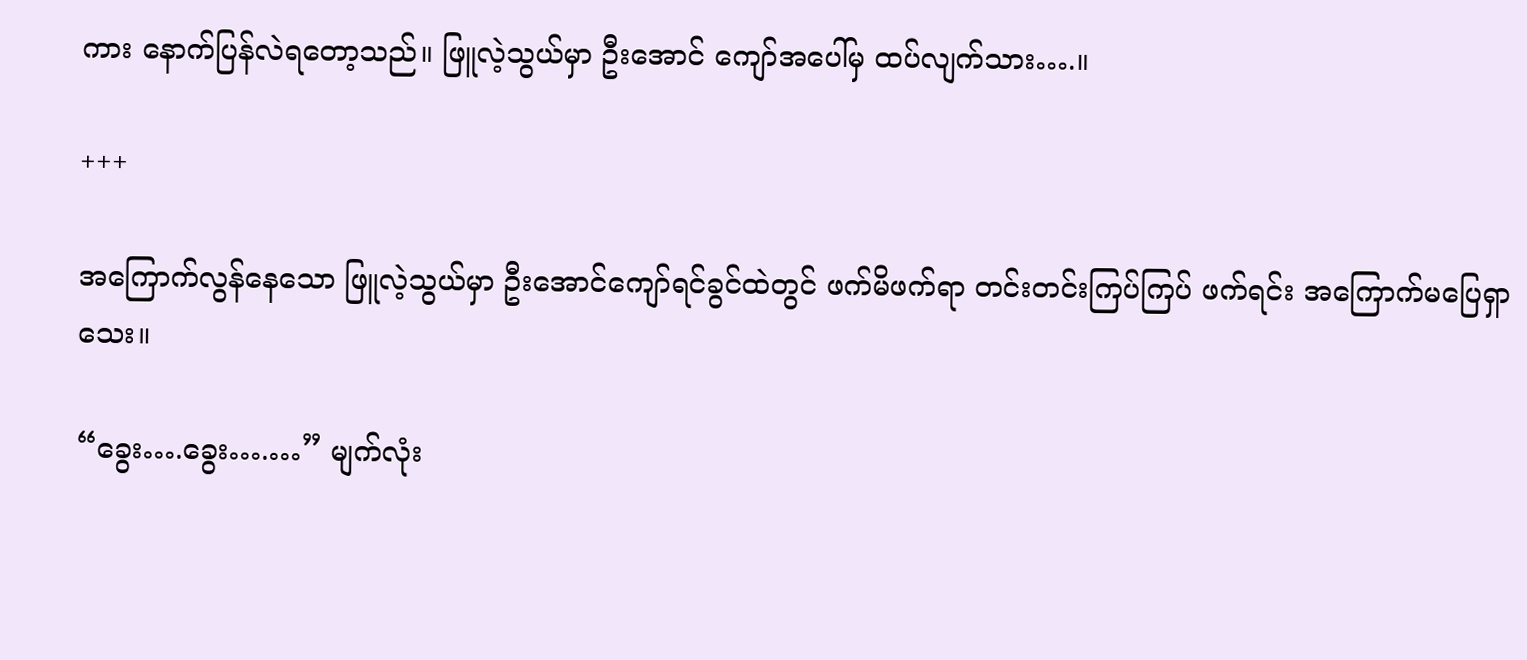ကား နောက်ပြန်လဲရတော့သည်။ ဖြူလဲ့သွယ်မှာ ဦးအောင် ကျော်အပေါ်မှ ထပ်လျက်သား….။

+++

အကြောက်လွန်နေသော ဖြူလဲ့သွယ်မှာ ဦးအောင်ကျော်ရင်ခွင်ထဲတွင် ဖက်မိဖက်ရာ တင်းတင်းကြပ်ကြပ် ဖက်ရင်း အကြောက်မပြေရှာသေး။

“ခွေး….ခွေး….…” မျက်လုံး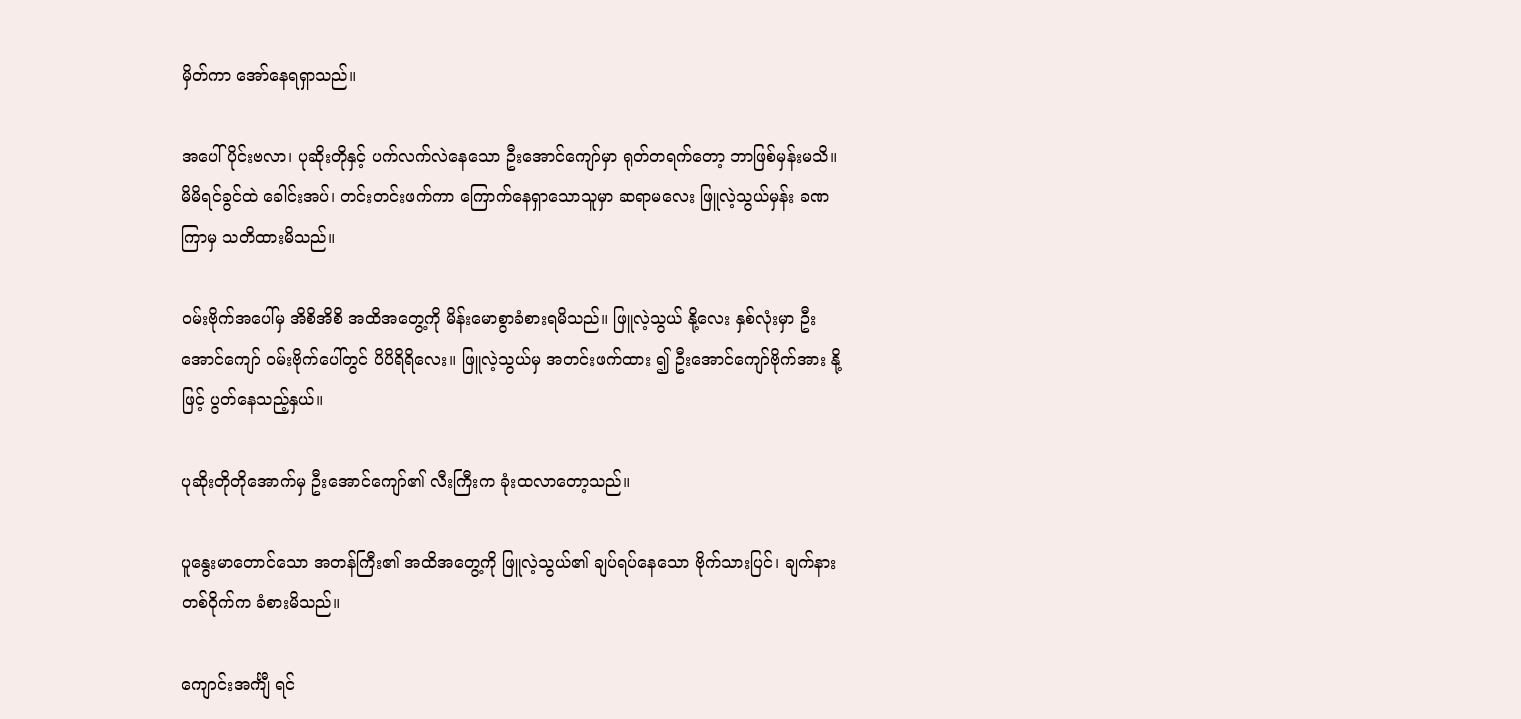မှိတ်ကာ အော်နေရရှာသည်။

အပေါ်ပိုင်းဗလာ၊ ပုဆိုးတိုနှင့် ပက်လက်လဲနေသော ဦးအောင်ကျော်မှာ ရုတ်တရက်တော့ ဘာဖြစ်မှန်းမသိ။ မိမိရင်ခွင်ထဲ ခေါင်းအပ်၊ တင်းတင်းဖက်ကာ ကြောက်နေရှာသောသူမှာ ဆရာမလေး ဖြူလဲ့သွယ်မှန်း ခဏကြာမှ သတိထားမိသည်။

ဝမ်းဗိုက်အပေါ်မှ အိစိအိစိ အထိအတွေ့ကို မိန်းမောစွာခံစားရမိသည်။ ဖြူလဲ့သွယ် နို့လေး နှစ်လုံးမှာ ဦးအောင်ကျော် ဝမ်းဗိုက်ပေါ်တွင် ပိပိရိရိလေး။ ဖြူလဲ့သွယ်မှ အတင်းဖက်ထား ၍ ဦးအောင်ကျော်ဗိုက်အား နို့ဖြင့် ပွတ်နေသည့်နှယ်။

ပုဆိုးတိုတိုအောက်မှ ဦးအောင်ကျော်၏ လီးကြီးက ခုံးထလာတော့သည်။

ပူနွေးမာတောင်သော အတန်ကြီး၏ အထိအတွေ့ကို ဖြူလဲ့သွယ်၏ ချပ်ရပ်နေသော ဗိုက်သားပြင်၊ ချက်နားတစ်ဝိုက်က ခံစားမိသည်။

ကျောင်းအင်္ကျီ ရင်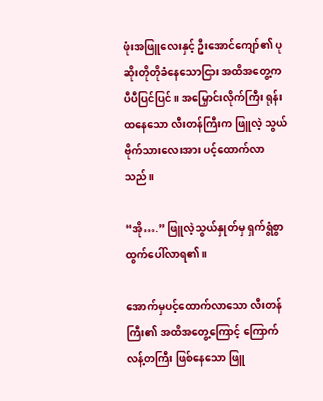ဖုံးအဖြူလေးနှင့် ဦးအောင်ကျော်၏ ပုဆိုးတိုတိုခံနေသောငြား အထိအတွေ့က ပီပီပြင်ပြင်။ အမြှောင်းလိုက်ကြီး ရုန်းထနေသော လီးတန်ကြီးက ဖြူလဲ့ သွယ် ဗိုက်သားလေးအား ပင့်ထောက်လာသည်။

“အို….” ဖြူလဲ့သွယ်နှုတ်မှ ရှက်ရွံစွာ ထွက်ပေါ်လာရ၏။

အောက်မှပင့်ထောက်လာသော လီးတန်ကြီး၏ အထိအတွေ့ကြောင့် ကြောက်လန့်တကြီး ဖြစ်နေသော ဖြူ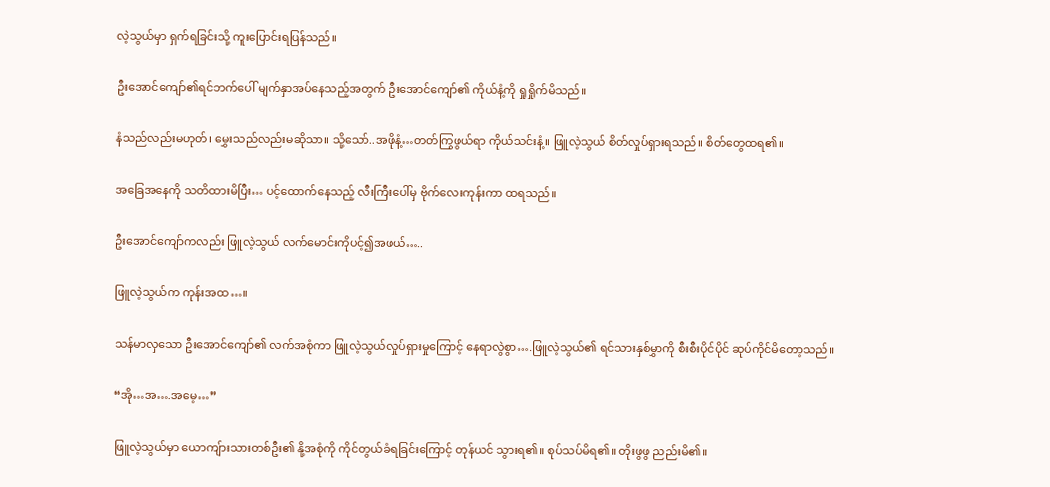လဲ့သွယ်မှာ ရှက်ရခြင်းသို့ ကူးပြောင်းရပြန်သည်။

ဦးအောင်ကျော်၏ရင်ဘက်ပေါ် မျက်နှာအပ်နေသည့်အတွက် ဦးအောင်ကျော်၏ ကိုယ်နံ့ကို ရှုရှိုက်မိသည်။

နံသည်လည်းမဟုတ်၊ မွှေးသည်လည်းမဆိုသာ။ သို့သော်..အဖိုနံ့…တတ်ကြွဖွယ်ရာ ကိုယ်သင်းနံ့။ ဖြူလဲ့သွယ် စိတ်လှုပ်ရှားရသည်။ စိတ်တွေထရ၏။

အခြေအနေကို သတိထားမိပြီး… ပင့်ထောက်နေသည့် လီးကြီးပေါ်မှ ဗိုက်လေးကုန်းကာ ထရသည်။

ဦးအောင်ကျော်ကလည်း ဖြူလဲ့သွယ် လက်မောင်းကိုပင့်၍အဖယ်…..

ဖြူလဲ့သွယ်က ကုန်းအထ…။

သန်မာလှသော ဦးအောင်ကျော်၏ လက်အစုံကာ ဖြူလဲ့သွယ်လှုပ်ရှားမှုကြောင့် နေရာလွဲစွာ….ဖြူလဲ့သွယ်၏ ရင်သားနှစ်မွှာကို စီးစီးပိုင်ပိုင် ဆုပ်ကိုင်မိတော့သည်။

“အို…အ….အမေ့…”

ဖြူလဲ့သွယ်မှာ ယောကျ်ားသားတစ်ဦး၏ နို့အစုံကို ကိုင်တွယ်ခံရခြင်းကြောင့် တုန်ယင် သွားရ၏။ စုပ်သပ်မိရ၏။ တိုးဖွဖွ ညည်းမိ၏။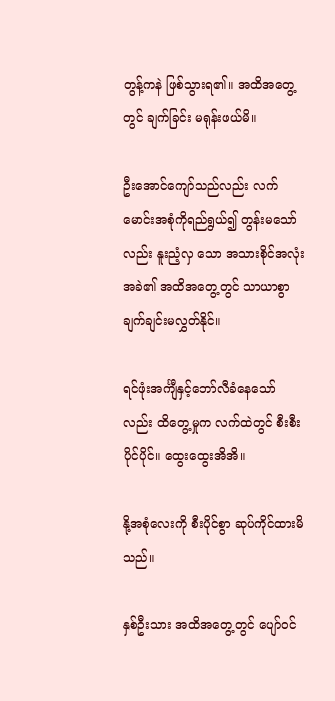တွန့်ကနဲ ဖြစ်သွားရ၏။ အထိအတွေ့တွင် ချက်ခြင်း မရုန်းဖယ်မိ။

ဦးအောင်ကျော်သည်လည်း လက်မောင်းအစုံကိုရည်ရွယ်၍ တွန်းမသော်လည်း နူးညံ့လှ သော အသားစိုင်အလုံးအခဲ၏ အထိအတွေ့တွင် သာယာစွာ ချက်ချင်းမလွှတ်နိုင်။

ရင်ဖုံးအင်္ကျီနှင့်ဘော်လီခံနေသော်လည်း ထိတွေ့မှုက လက်ထဲတွင် စီးစီးပိုင်ပိုင်။ ထွေးထွေးအိအိ။

နို့အစုံလေးကို စီးပိုင်စွာ ဆုပ်ကိုင်ထားမိသည်။

နှစ်ဦးသား အထိအတွေ့တွင် ပျော်ဝင်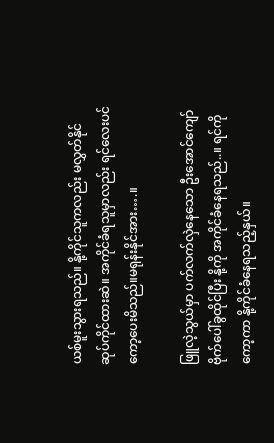ယစ်မူးသွားရသည်။ နို့ကိုင်သူကလည်း မလွှတ်နိုင် ဆုပ်ကိုင်ထားဆဲ။ အကိုင်ခံရသူမှာလည်း ရင်လေးပင် ကော့ပေးမိသည်။မရုန်းနိုင်အား….။

ဖြူလဲ့သွယ်မှာ ပက်လက်လှဲနေသော ဦးအောင်ကျော် ဗိုက်ပေါ်ခွထိုင်ပြီး နို့ကို အကိုင်ခံနေရသည်..။ ရင်ကိုကော့ကာ နို့ကိုင်ခံနေရသည့်နှယ်။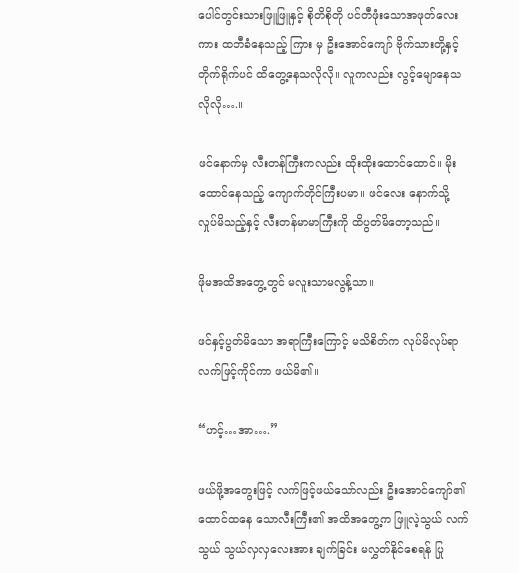ပေါင်တွင်းသားဖြူဖြူနှင့် စိုတိစိုတို ပင်တီဖုံးသောအဖုတ်လေးကား ထဘီခံနေသည့် ကြား မှ ဦးအောင်ကျော် ဗိုက်သားတို့နှင့် တိုက်ရိုက်ပင် ထိတွေ့နေသလိုလို။ လူကလည်း လွင့်မျောနေသလိုလို….။

ဖင်နောက်မှ လီးတန်ကြီးကလည်း ထိုးထိုးထောင်ထောင်။ မိုးထောင်နေသည့် ကျောက်တိုင်ကြီးပမာ။ ဖင်လေး နောက်သို့ လှုပ်မိသည့်နှင့် လီးတန်မာမာကြီးကို ထိပွတ်မိတော့သည်။

ဖိုမအထိအတွေ့တွင် မလူးသာမလွန့်သာ။

ဖင်နှင့်ပွတ်မိသော အရာကြီးကြောင့် မသိစိတ်က လုပ်မိလုပ်ရာ လက်ဖြင့်ကိုင်ကာ ဖယ်မိ၏။

“ဟင့်…အာ….”

ဖယ်ဖို့အတွေးဖြင့် လက်ဖြင့်ဖယ်သော်လည်း ဦးအောင်ကျော်၏ ထောင်ထနေ သောလီးကြီး၏ အထိအတွေ့က ဖြူလဲ့သွယ် လက်သွယ် သွယ်လှလှလေးအား ချက်ခြင်း မလွှတ်နိုင်စေရန် ပြု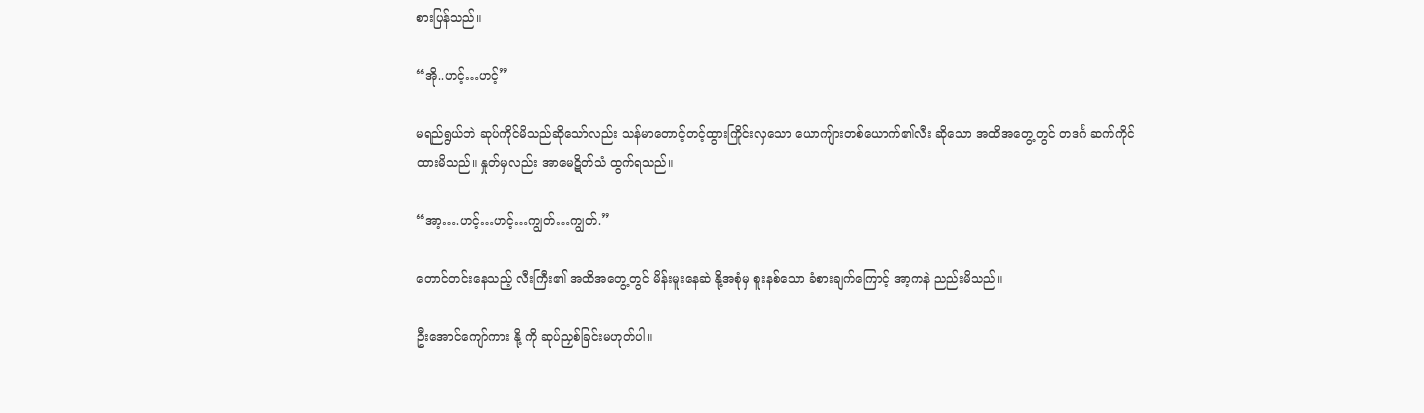စားပြန်သည်။

“အို..ဟင့်…ဟင့်”

မရည်ရွယ်ဘဲ ဆုပ်ကိုင်မိသည်ဆိုသော်လည်း သန်မာတောင့်တင့်ထွားကြိုင်းလှသော ယောကျ်ားတစ်ယောက်၏လီး ဆိုသော အထိအတွေ့တွင် တဒင်္ဂ ဆက်ကိုင်ထားမိသည်။ နှုတ်မှလည်း အာမေဋိတ်သံ ထွက်ရသည်။

“အာ့….ဟင့်…ဟင့်…ကျွတ်…ကျွတ်.”

တောင်တင်းနေသည့် လီးကြီး၏ အထိအတွေ့တွင် မိန်းမူးနေဆဲ နို့အစုံမှ စူးနစ်သော ခံစားချက်ကြောင့် အာ့ကနဲ ညည်းမိသည်။

ဦးအောင်ကျော်ကား နို့ ကို ဆုပ်ညှစ်ခြင်းမဟုတ်ပါ။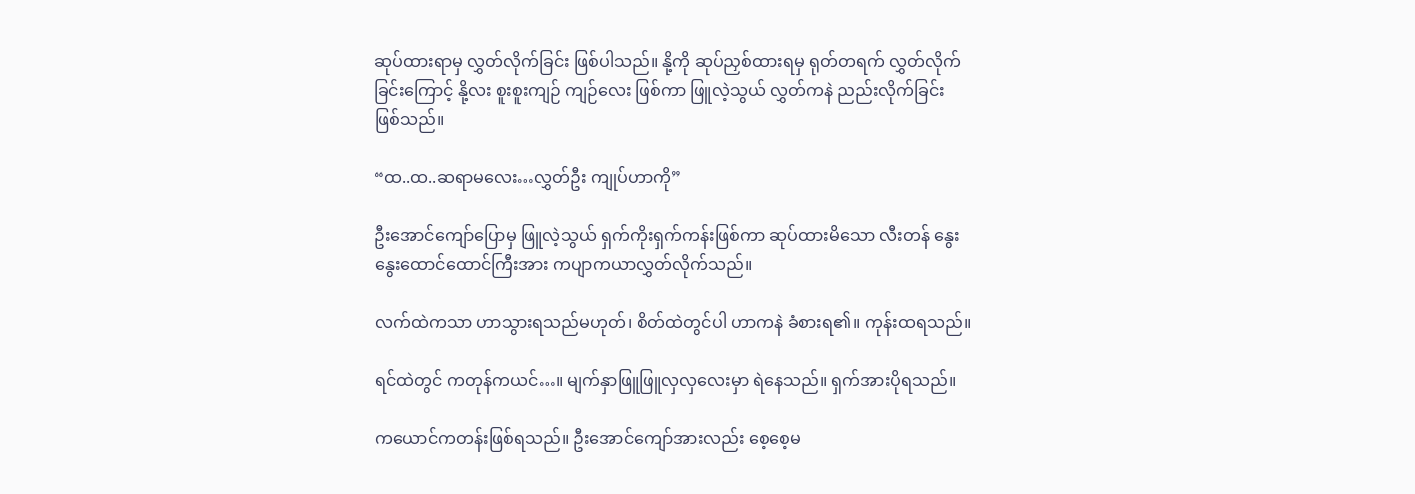ဆုပ်ထားရာမှ လွှတ်လိုက်ခြင်း ဖြစ်ပါသည်။ နို့ကို ဆုပ်ညှစ်ထားရမှ ရုတ်တရက် လွှတ်လိုက်ခြင်းကြောင့် နို့လး စူးစူးကျဉ် ကျဉ်လေး ဖြစ်ကာ ဖြူလဲ့သွယ် လွှတ်ကနဲ ညည်းလိုက်ခြင်း ဖြစ်သည်။

“ထ..ထ..ဆရာမလေး…လွှတ်ဦး ကျုပ်ဟာကို”

ဦးအောင်ကျော်ပြောမှ ဖြူလဲ့သွယ် ရှက်ကိုးရှက်ကန်းဖြစ်ကာ ဆုပ်ထားမိသော လီးတန် နွေးနွေးထောင်ထောင်ကြီးအား ကပျာကယာလွှတ်လိုက်သည်။

လက်ထဲကသာ ဟာသွားရသည်မဟုတ်၊ စိတ်ထဲတွင်ပါ ဟာကနဲ ခံစားရ၏။ ကုန်းထရသည်။

ရင်ထဲတွင် ကတုန်ကယင်…။ မျက်နှာဖြူဖြူလှလှလေးမှာ ရဲနေသည်။ ရှက်အားပိုရသည်။

ကယောင်ကတန်းဖြစ်ရသည်။ ဦးအောင်ကျော်အားလည်း စေ့စေ့မ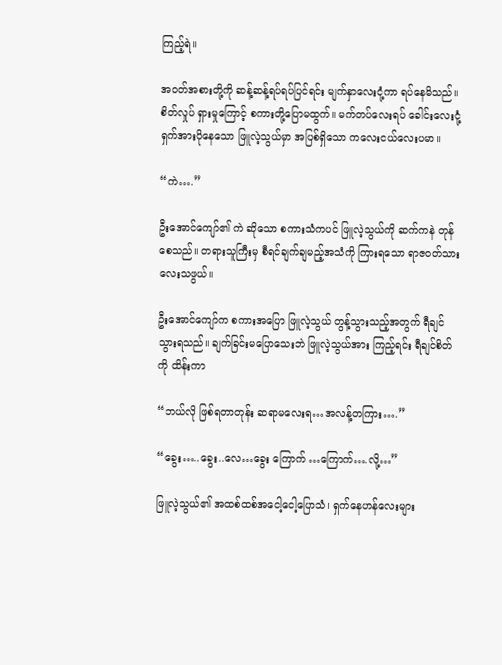ကြည့်ရဲ။

အဝတ်အစားတို့ကို ဆန့်ဆန့်ရပ်ရပ်ပြင်ရင်း မျက်နှာလေးငုံ့ကာ ရပ်နေမိသည်။ စိတ်လှုပ် ရှားမှုကြောင့် စကားတို့ပြောမထွက်။ မက်တပ်လေးရပ် ခေါင်းလေးငုံ့ရှက်အားပိုနေသော ဖြူလဲ့သွယ်မှာ အပြစ်ရှိသော ကလေးငယ်လေးပမာ။

“ကဲ….”

ဦးအောင်ကျော်၏ ကဲ ဆိုသော စကားသံကပင် ဖြူလဲ့သွယ်ကို ဆက်ကနဲ တုန်စေသည်။ တရားသူကြီးမှ စီရင်ချက်ချမည့်အသံကို ကြားရသော ရာဇဝတ်သားလေးသဖွယ်။

ဦးအောင်ကျော်က စကားအပြော ဖြူလဲ့သွယ် တွန့်သွားသည့်အတွက် ရီချင်သွားရသည်။ ချက်ခြင်းမပြောသေးဘဲ ဖြူလဲ့သွယ်အား ကြည့်ရင်း ရီချင်စိတ်ကို ထိန်းကာ

“ဘယ်လို ဖြစ်ရတာတုန်း ဆရာမလေးရ…အလန့်တကြား….”

“ခွေး…..ခွေး..လေ…ခွေး ကြောက် …ကြောက်….လို့…”

ဖြူလဲ့သွယ်၏ အထစ်ထစ်အငေါ့ငေါ့ပြောသံ၊ ရှက်နေဟန်လေးများ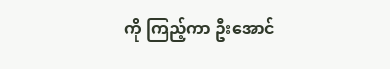ကို ကြည့်ကာ ဦးအောင်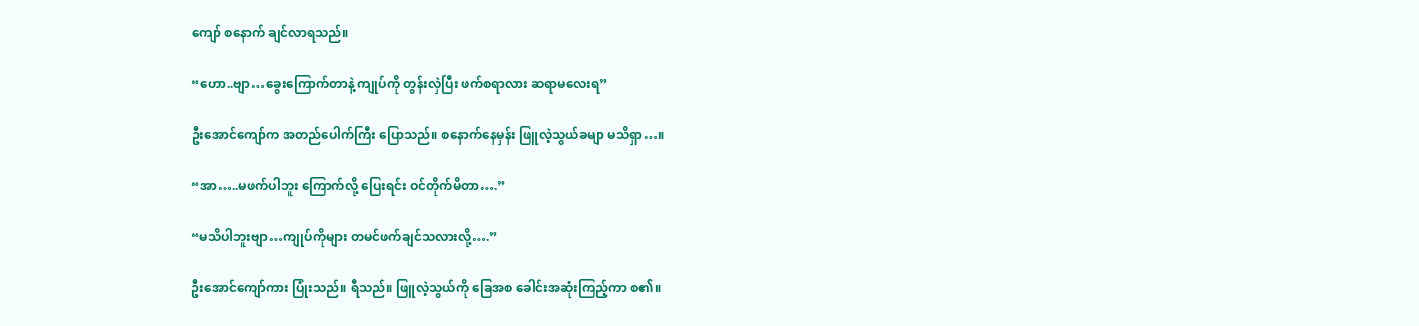ကျော် စနောက် ချင်လာရသည်။

“ဟော..ဗျာ…ခွေးကြောက်တာနဲ့ ကျုပ်ကို တွန်းလှဲပြီး ဖက်စရာလား ဆရာမလေးရ”

ဦးအောင်ကျော်က အတည်ပေါက်ကြီး ပြောသည်။ စနောက်နေမှန်း ဖြူလဲ့သွယ်ခမျာ မသိရှာ…။

“အာ…..မဖက်ပါဘူး ကြောက်လို့ ပြေးရင်း ဝင်တိုက်မိတာ….”

“မသိပါဘူးဗျာ…ကျုပ်ကိုများ တမင်ဖက်ချင်သလားလို့….”

ဦးအောင်ကျော်ကား ပြုံးသည်။ ရီသည်။ ဖြူလဲ့သွယ်ကို ခြေအစ ခေါင်းအဆုံးကြည့်ကာ စ၏။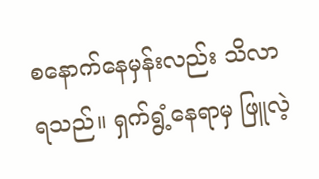စနောက်နေမှန်းလည်း သိလာရသည်။ ရှက်ရွံ့နေရာမှ ဖြူလဲ့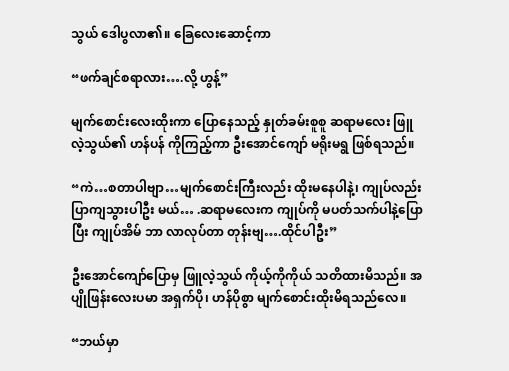သွယ် ဒေါပွလာ၏။ ခြေလေးဆောင့်ကာ

“ဖက်ချင်စရာလား….လို့ ဟွန့်”

မျက်စောင်းလေးထိုးကာ ပြောနေသည့် နှုတ်ခမ်းစူစူ ဆရာမလေး ဖြူလဲ့သွယ်၏ ဟန်ပန် ကိုကြည့်ကာ ဦးအောင်ကျော် မရိုးမရွ ဖြစ်ရသည်။

“ကဲ…စတာပါဗျာ…မျက်စောင်းကြီးလည်း ထိုးမနေပါနဲ့၊ ကျုပ်လည်း ပြာကျသွားပါဦး မယ်… .ဆရာမလေးက ကျုပ်ကို မပတ်သက်ပါနဲ့ပြောပြီး ကျုပ်အိမ် ဘာ လာလုပ်တာ တုန်းဗျ….ထိုင်ပါဦး”

ဦးအောင်ကျော်ပြောမှ ဖြူလဲ့သွယ် ကိုယ့်ကိုကိုယ် သတိထားမိသည်။ အပျိုဖြန်းလေးပမာ အရှက်ပို၊ ဟန်ပိုစွာ မျက်စောင်းထိုးမိရသည်လေ။

“ဘယ်မှာ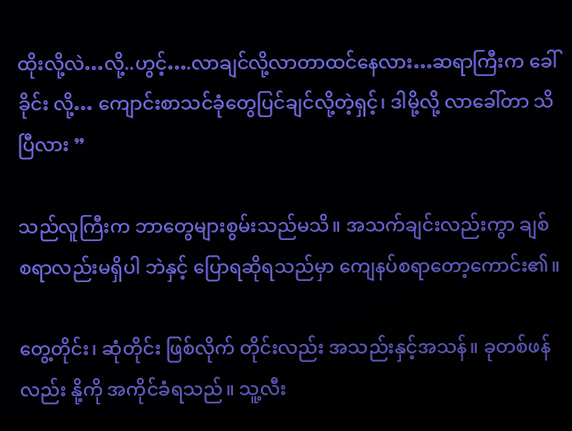ထိုးလို့လဲ…လို့..ဟွင့်….လာချင်လို့လာတာထင်နေလား…ဆရာကြီးက ခေါ်ခိုင်း လို့… ကျောင်းစာသင်ခုံတွေပြင်ချင်လို့တဲ့ရှင့်၊ ဒါမို့လို့ လာခေါ်တာ သိပြီလား ”

သည်လူကြီးက ဘာတွေများစွမ်းသည်မသိ။ အသက်ချင်းလည်းကွာ ချစ်စရာလည်းမရှိပါ ဘဲနှင့် ပြောရဆိုရသည်မှာ ကျေနပ်စရာတော့ကောင်း၏။

တွေ့တိုင်း၊ ဆုံတိုင်း ဖြစ်လိုက် တိုင်းလည်း အသည်းနှင့်အသန်။ ခုတစ်ဖန်လည်း နို့ကို အကိုင်ခံရသည်။ သူ့လီး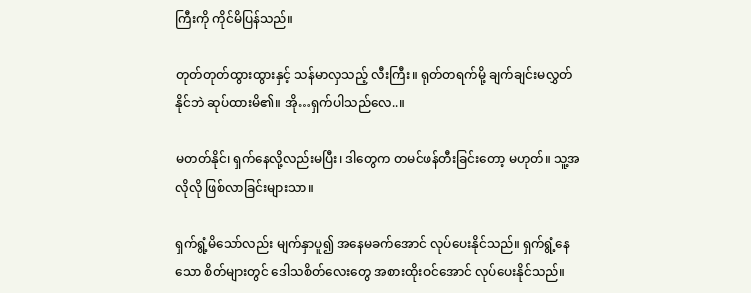ကြီးကို ကိုင်မိပြန်သည်။

တုတ်တုတ်ထွားထွားနှင့် သန်မာလှသည့် လီးကြီး။ ရုတ်တရက်မို့ ချက်ချင်းမလွှတ်နိုင်ဘဲ ဆုပ်ထားမိ၏။ အို…ရှက်ပါသည်လေ..။

မတတ်နိုင်၊ ရှက်နေလို့လည်းမပြီး၊ ဒါတွေက တမင်ဖန်တီးခြင်းတော့ မဟုတ်။ သူ့အလိုလို ဖြစ်လာခြင်းများသာ။

ရှက်ရွံ့မိသော်လည်း မျက်နှာပူ၍ အနေမခက်အောင် လုပ်ပေးနိုင်သည်။ ရှက်ရွံ့နေသော စိတ်များတွင် ဒေါသစိတ်လေးတွေ အစားထိုးဝင်အောင် လုပ်ပေးနိုင်သည်။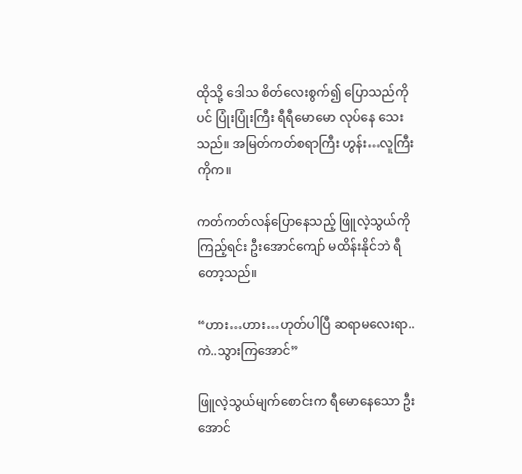ထိုသို့ ဒေါသ စိတ်လေးစွက်၍ ပြောသည်ကိုပင် ပြုံးပြုံးကြီး ရီရီမောမော လုပ်နေ သေးသည်။ အမြတ်ကတ်စရာကြီး ဟွန်း…လူကြီးကိုက။

ကတ်ကတ်လန်ပြောနေသည့် ဖြူလဲ့သွယ်ကို ကြည့်ရင်း ဦးအောင်ကျော် မထိန်းနိုင်ဘဲ ရီ တော့သည်။

“ဟား…ဟား…ဟုတ်ပါပြီ ဆရာမလေးရာ..ကဲ..သွားကြအောင်”

ဖြူလဲ့သွယ်မျက်စောင်းက ရီမောနေသော ဦးအောင်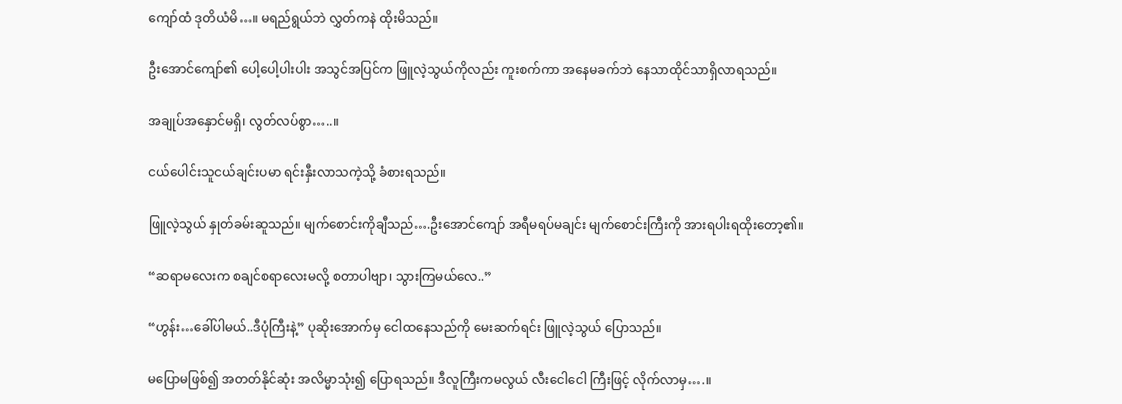ကျော်ထံ ဒုတိယံမိ…။ မရည်ရွယ်ဘဲ လွှတ်ကနဲ ထိုးမိသည်။

ဦးအောင်ကျော်၏ ပေါ့ပေါ့ပါးပါး အသွင်အပြင်က ဖြူလဲ့သွယ်ကိုလည်း ကူးစက်ကာ အနေမခက်ဘဲ နေသာထိုင်သာရှိလာရသည်။

အချုပ်အနှောင်မရှိ၊ လွတ်လပ်စွာ…..။

ငယ်ပေါင်းသူငယ်ချင်းပမာ ရင်းနှီးလာသကဲ့သို့ ခံစားရသည်။

ဖြူလဲ့သွယ် နှုတ်ခမ်းဆူသည်။ မျက်စောင်းကိုချီသည်….ဦးအောင်ကျော် အရီမရပ်မချင်း မျက်စောင်းကြီးကို အားရပါးရထိုးတော့၏။

“ဆရာမလေးက စချင်စရာလေးမလို့ စတာပါဗျာ၊ သွားကြမယ်လေ..”

“ဟွန်း…ခေါ်ပါမယ်..ဒီပုံကြီးနဲ့” ပုဆိုးအောက်မှ ငေါထနေသည်ကို မေးဆက်ရင်း ဖြူလဲ့သွယ် ပြောသည်။

မပြောမဖြစ်၍ အတတ်နိုင်ဆုံး အလိမ္မာသုံး၍ ပြောရသည်။ ဒီလူကြီးကမလွယ် လီးငေါငေါ ကြီးဖြင့် လိုက်လာမှ….။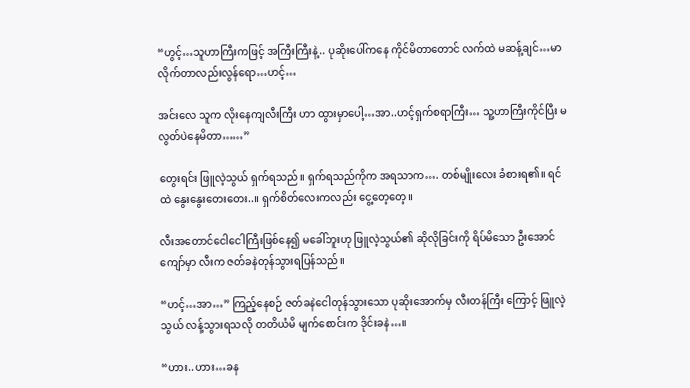“ဟွင့်…သူဟာကြီးကဖြင့် အကြီးကြီးနဲ့.. ပုဆိုးပေါ်ကနေ ကိုင်မိတာတောင် လက်ထဲ မဆန့်ချင်…မာလိုက်တာလည်းလွန်ရော…ဟင့်…

အင်းလေ သူက လိုးနေကျလီးကြီး ဟာ ထွားမှာပေါ့…အာ..ဟင့်ရှက်စရာကြီး… သူ့ဟာကြီးကိုင်ပြီး မလွတ်ပဲနေမိတာ……”

တွေးရင်း ဖြူလဲ့သွယ် ရှက်ရသည်။ ရှက်ရသည်ကိုက အရသာက…. တစ်မျိုးလေး ခံစားရ၏။ ရင်ထဲ နွေးနွေးတေးတေး..။ ရှက်စိတ်လေးကလည်း ငွေ့တေ့တေ့။

လီးအတောင်ငေါငေါကြီးဖြစ်နေ၍ မခေါ်ဘူးဟု ဖြူလဲ့သွယ်၏ ဆိုလိုခြင်းကို ရိပ်မိသော ဦးအောင်ကျော်မှာ လီးက ဇတ်ခနဲတုန်သွားရပြန်သည်။

“ဟင့်…အာ…” ကြည့်နေစဉ် ဇတ်ခနဲငေါတုန်သွားသော ပုဆိုးအောက်မှ လီးတန်ကြီး ကြောင့် ဖြူလဲ့သွယ် လန့်သွားရသလို တတိယံမိ မျက်စောင်းက ဒိုင်းခနဲ…။

“ဟား..ဟား…ခန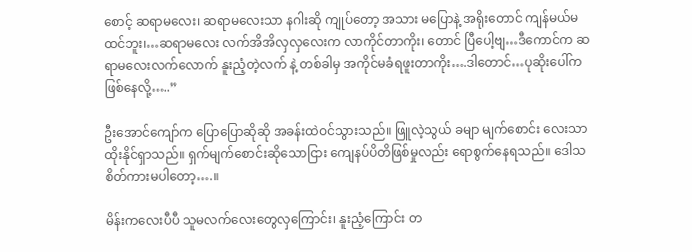စောင့် ဆရာမလေး၊ ဆရာမလေးသာ နဂါးဆို ကျုပ်တော့ အသား မပြောနဲ့ အရိုးတောင် ကျန်မယ်မထင်ဘူး၊…ဆရာမလေး လက်အိအိလှလှလေးက လာကိုင်တာကိုး၊ တောင် ပြီပေါ့ဗျ…ဒီကောင်က ဆရာမလေးလက်လောက် နူးညံ့တဲ့လက် နဲ့ တစ်ခါမှ အကိုင်မခံရဖူးတာကိုး….ဒါတောင်…ပုဆိုးပေါ်ကဖြစ်နေလို့…..”

ဦးအောင်ကျော်က ပြောပြောဆိုဆို အခန်းထဲဝင်သွားသည်။ ဖြူလဲ့သွယ် ခမျာ မျက်စောင်း လေးသာ ထိုးနိုင်ရှာသည်။ ရှက်မျက်စောင်းဆိုသောငြား ကျေနပ်ပိတိဖြစ်မှုလည်း ရောစွက်နေရသည်။ ဒေါသစိတ်ကားမပါတော့….။

မိန်းကလေးပီပီ သူမလက်လေးတွေလှကြောင်း၊ နူးညံ့ကြောင်း တ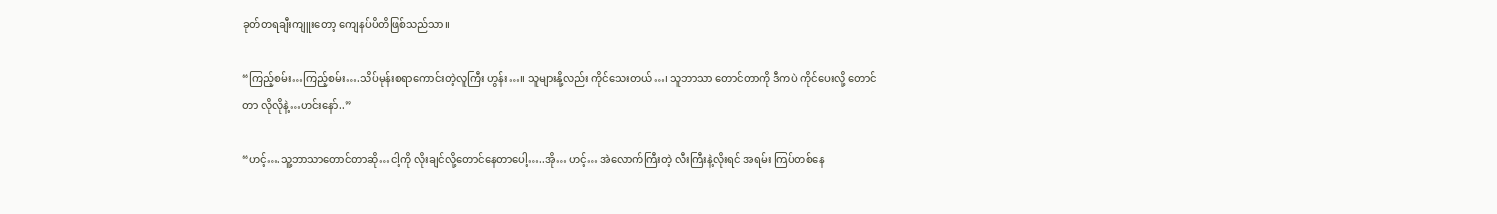ခုတ်တရချီးကျူးတော့ ကျေနပ်ပိတိဖြစ်သည်သာ။

“ကြည့်စမ်း…ကြည့်စမ်း….သိပ်မုန်းစရာကောင်းတဲ့လူကြီး ဟွန်း…။ သူများနို့လည်း ကိုင်သေးတယ်…၊ သူဘာသာ တောင်တာကို ဒီကပဲ ကိုင်ပေးလို့ တောင်တာ လိုလိုနဲ့…ဟင်းနော်..”

“ဟင့်….သူ့ဘာသာတောင်တာဆို…ငါ့ကို လိုးချင်လို့တောင်နေတာပေါ့…..အို… ဟင့်… အဲလောက်ကြီးတဲ့ လီးကြီးနဲ့လိုးရင် အရမ်း ကြပ်တစ်နေ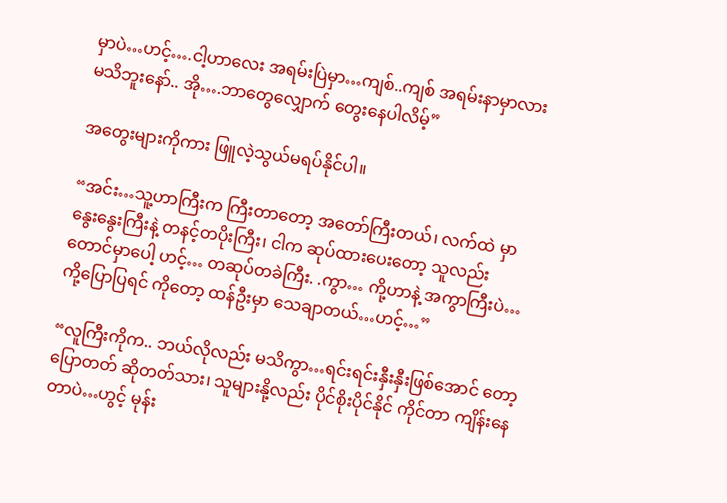မှာပဲ…ဟင့်….ငါ့ဟာလေး အရမ်းပြဲမှာ…ကျစ်..ကျစ် အရမ်းနာမှာလား မသိဘူးနော်.. အို….ဘာတွေလျှောက် တွေးနေပါလိမ့်”

အတွေးများကိုကား ဖြူလဲ့သွယ်မရပ်နိုင်ပါ။

“အင်း…သူ့ဟာကြီးက ကြီးတာတော့ အတော်ကြီးတယ်၊ လက်ထဲ မှာ နွေးနွေးကြီးနဲ့ တနင့်တပိုးကြီး၊ ငါက ဆုပ်ထားပေးတော့ သူလည်း တောင်မှာပေါ့ ဟင့်… တဆုပ်တခဲကြီး. .ကွာ… ကို့ဟာနဲ့ အကွာကြီးပဲ…ကို့ပြောပြရင် ကိုတော့ ထန်ဦးမှာ သေချာတယ်…ဟင့်…”

“လူကြီးကိုက.. ဘယ်လိုလည်း မသိကွာ…ရင်းရင်းနှီးနှီးဖြစ်အောင် တော့ ပြောတတ် ဆိုတတ်သား၊ သူများနို့လည်း ပိုင်စိုးပိုင်နိုင် ကိုင်တာ ကျိန်းနေတာပဲ…ဟွင့် မုန်း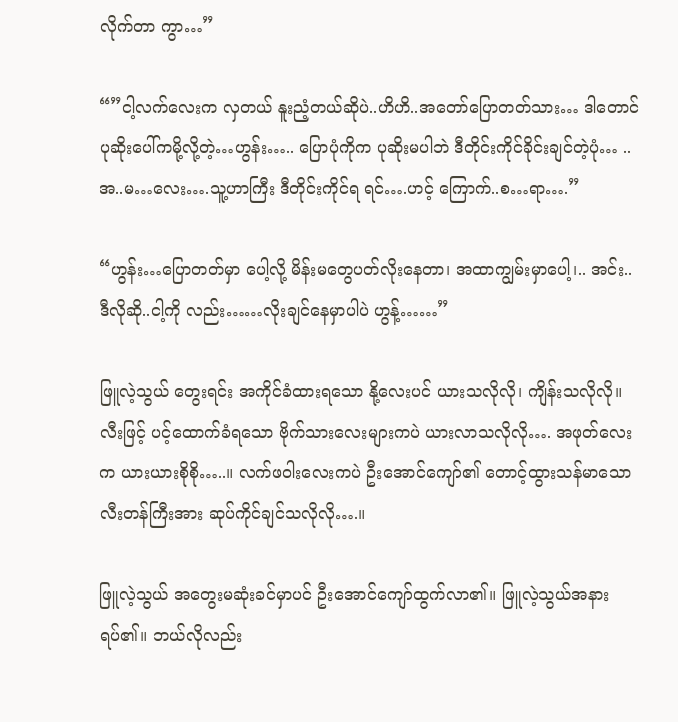လိုက်တာ ကွာ…”

“”ငါ့လက်လေးက လှတယ် နူးညံ့တယ်ဆိုပဲ..ဟိဟိ..အတော်ပြောတတ်သား… ဒါတောင် ပုဆိုးပေါ်ကမို့လို့တဲ့…ဟွန်း….. ပြောပုံကိုက ပုဆိုးမပါဘဲ ဒီတိုင်းကိုင်ခိုင်းချင်တဲ့ပုံ… ..အ..မ…လေး….သူ့ဟာကြီး ဒီတိုင်းကိုင်ရ ရင်….ဟင့် ကြောက်..စ…ရာ….”

“ဟွန်း…ပြောတတ်မှာ ပေါ့လို့ မိန်းမတွေပတ်လိုးနေတာ၊ အထာကျွမ်းမှာပေါ့၊.. အင်း..ဒီလိုဆို..ငါ့ကို လည်း……လိုးချင်နေမှာပါပဲ ဟွန့်……”

ဖြူလဲ့သွယ် တွေးရင်း အကိုင်ခံထားရသော နို့လေးပင် ယားသလိုလို၊ ကျိန်းသလိုလို။ လီးဖြင့် ပင့်ထောက်ခံရသော ဗိုက်သားလေးများကပဲ ယားလာသလိုလို…. အဖုတ်လေးက ယားယားစိုစို…..။ လက်ဖဝါးလေးကပဲ ဦးအောင်ကျော်၏ တောင့်ထွားသန်မာသော လီးတန်ကြီးအား ဆုပ်ကိုင်ချင်သလိုလို….။

ဖြူလဲ့သွယ် အတွေးမဆုံးခင်မှာပင် ဦးအောင်ကျော်ထွက်လာ၏။ ဖြူလဲ့သွယ်အနားရပ်၏။ ဘယ်လိုလည်း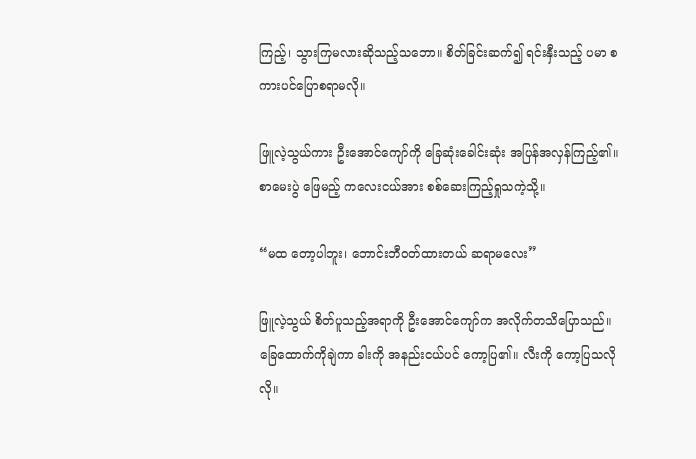ကြည့်၊ သွားကြမလားဆိုသည့်သဘော။ စိတ်ခြင်းဆက်၍ ရင်းနှီးသည့် ပမာ စကားပင်ပြောစရာမလို။

ဖြူလဲ့သွယ်ကား ဦးအောင်ကျော်ကို ခြေဆုံးခေါင်းဆုံး အပြန်အလှန်ကြည့်၏။ စာမေးပွဲ ဖြေမည့် ကလေးငယ်အား စစ်ဆေးကြည့်ရှုသကဲ့သို့။

“မထ တော့ပါဘူး၊ ဘောင်းဘီဝတ်ထားတယ် ဆရာမလေး”

ဖြူလဲ့သွယ် စိတ်ပူသည့်အရာကို ဦးအောင်ကျော်က အလိုက်တသိပြောသည်။ ခြေထောက်ကိုချဲကာ ခါးကို အနည်းငယ်ပင် ကော့ပြ၏။ လီးကို ကော့ပြသလိုလို။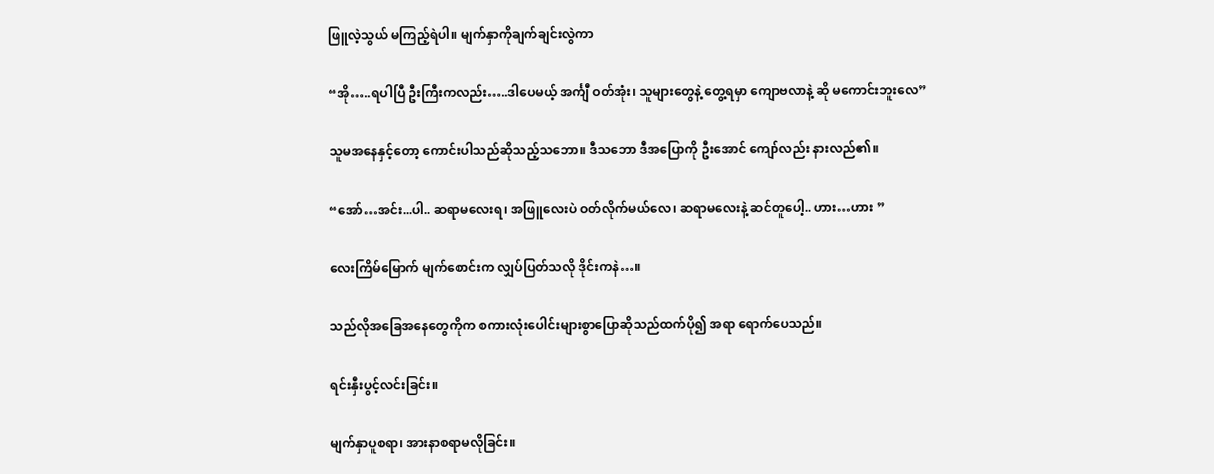ဖြူလဲ့သွယ် မကြည့်ရဲပါ။ မျက်နှာကိုချက်ချင်းလွဲကာ

“အို…..ရပါပြီ ဦးကြီးကလည်း…..ဒါပေမယ့် အင်္ကျီ ဝတ်အုံး၊ သူများတွေနဲ့ တွေ့ရမှာ ကျောဗလာနဲ့ ဆို မကောင်းဘူးလေ”

သူမအနေနှင့်တော့ ကောင်းပါသည်ဆိုသည့်သဘော။ ဒီသဘော ဒီအပြောကို ဦးအောင် ကျော်လည်း နားလည်၏။

“အော်…အင်း...ပါ.. ဆရာမလေးရ၊ အဖြူလေးပဲ ဝတ်လိုက်မယ်လေ၊ ဆရာမလေးနဲ့ ဆင်တူပေါ့.. ဟား…ဟား ”

လေးကြိမ်မြောက် မျက်စောင်းက လျှပ်ပြတ်သလို ဒိုင်းကနဲ…။

သည်လိုအခြေအနေတွေကိုက စကားလုံးပေါင်းများစွာပြောဆိုသည်ထက်ပို၍ အရာ ရောက်ပေသည်။

ရင်းနှီးပွင့်လင်းခြင်း။

မျက်နှာပူစရာ၊ အားနာစရာမလိုခြင်း။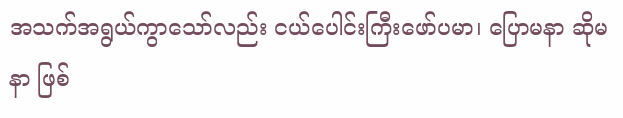အသက်အရွယ်ကွာသော်လည်း ငယ်ပေါင်းကြီးဖော်ပမာ၊ ပြောမနာ ဆိုမနာ ဖြစ်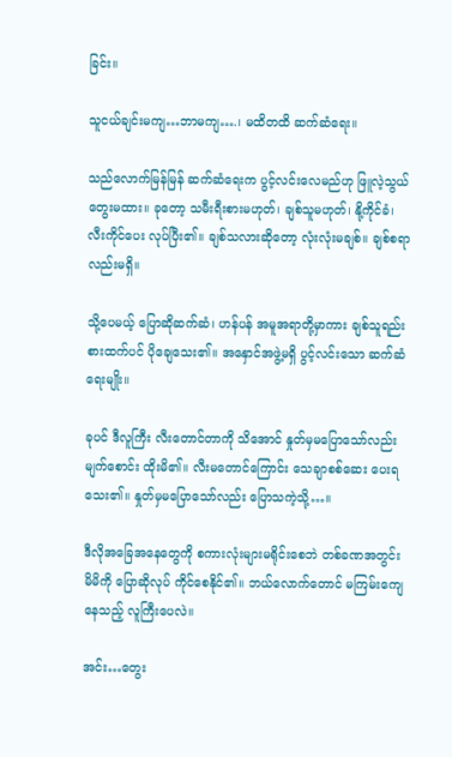ခြင်း။

သူငယ်ချင်းမကျ…ဘာမကျ….၊ မထိတထိ ဆက်ဆံရေး။

သည်လောက်မြန်မြန် ဆက်ဆံရေးက ပွင့်လင်းလေမည်ဟု ဖြူလဲ့သွယ် တွေးမထား။ ခုတော့ သမီးရီးစားမဟုတ်၊ ချစ်သူမဟုတ်၊ နို့ကိုင်ခံ၊ လီးကိုင်ပေး လုပ်ပြီး၏။ ချစ်သလားဆိုတော့ လုံးလုံးမချစ်။ ချစ်စရာလည်းမရှိ။

သို့ပေမယ့် ပြောဆိုဆက်ဆံ၊ ဟန်ပန် အမူအရာတို့မှာကား ချစ်သူရည်းစားထက်ပင် ပိုချေသေး၏။ အနှောင်အဖွဲ့မရှိ ပွင့်လင်းသော ဆက်ဆံရေးမျိုး။

ခုပင် ဒီလူကြီး လီးတောင်တာကို သိအောင် နှုတ်မှမပြောသော်လည်း မျက်စောင်း ထိုးမိ၏။ လီးမတောင်ကြောင်း သေချာစစ်ဆေး ပေးရသေး၏။ နှုတ်မှမပြောသော်လည်း ပြောသကဲ့သို့…။

ဒီလိုအခြေအနေတွေကို စကားလုံးများမရိုင်းစေဘဲ တစ်ခဏအတွင်း မိမိကို ပြောဆိုလုပ် ကိုင်စေနိုင်၏။ ဘယ်လောက်တောင် မကြမ်းကျေ နေသည့် လူကြီးပေလဲ။

အင်း…တွေး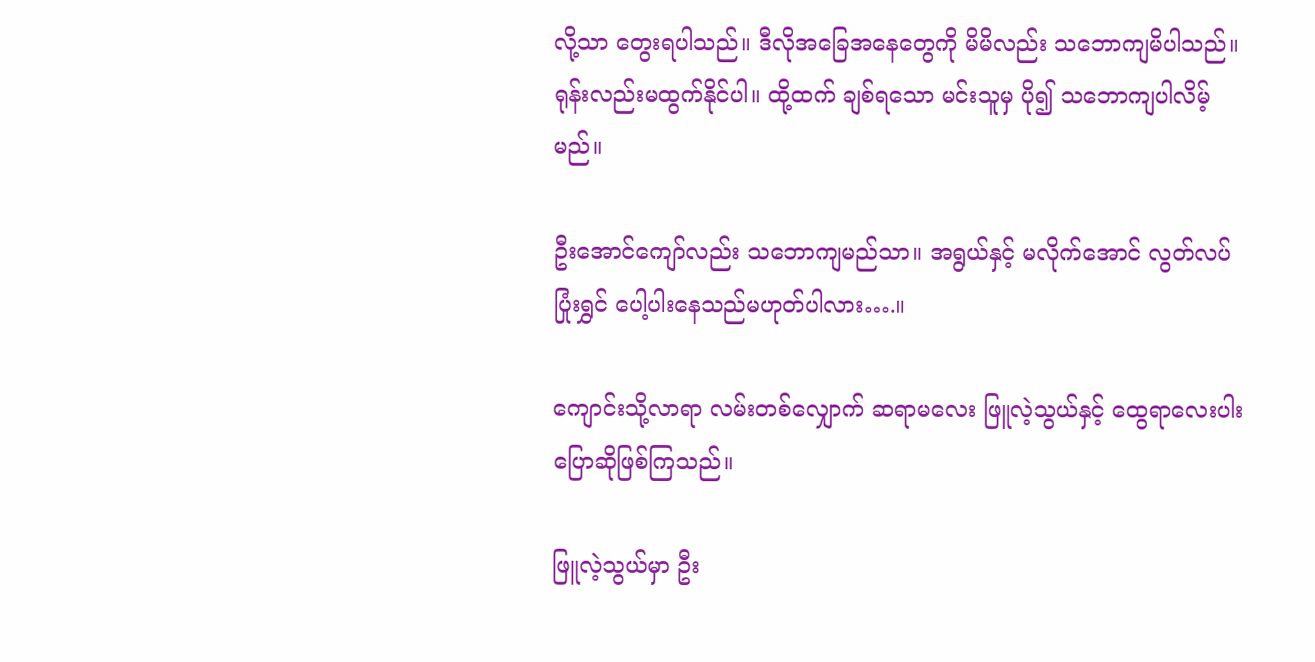လို့သာ တွေးရပါသည်။ ဒီလိုအခြေအနေတွေကို မိမိလည်း သဘောကျမိပါသည်။ ရုန်းလည်းမထွက်နိုင်ပါ။ ထို့ထက် ချစ်ရသော မင်းသူမှ ပို၍ သဘောကျပါလိမ့်မည်။

ဦးအောင်ကျော်လည်း သဘောကျမည်သာ။ အရွယ်နှင့် မလိုက်အောင် လွတ်လပ်ပြုံးရွှင် ပေါ့ပါးနေသည်မဟုတ်ပါလား….။

ကျောင်းသို့လာရာ လမ်းတစ်လျှောက် ဆရာမလေး ဖြူလဲ့သွယ်နှင့် ထွေရာလေးပါး ပြောဆိုဖြစ်ကြသည်။

ဖြူလဲ့သွယ်မှာ ဦး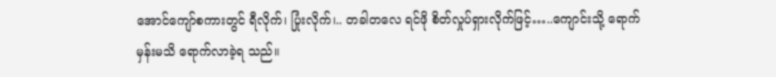အောင်ကျော်စကားတွင် ရီလိုက်၊ ပြုံးလိုက်၊.. တခါတလေ ရင်ဖို စိတ်လှုပ်ရှားလိုက်ဖြင့်…..ကျောင်းသို့ ရောက်မှန်းမသိ ရောက်လာခဲ့ရ သည်။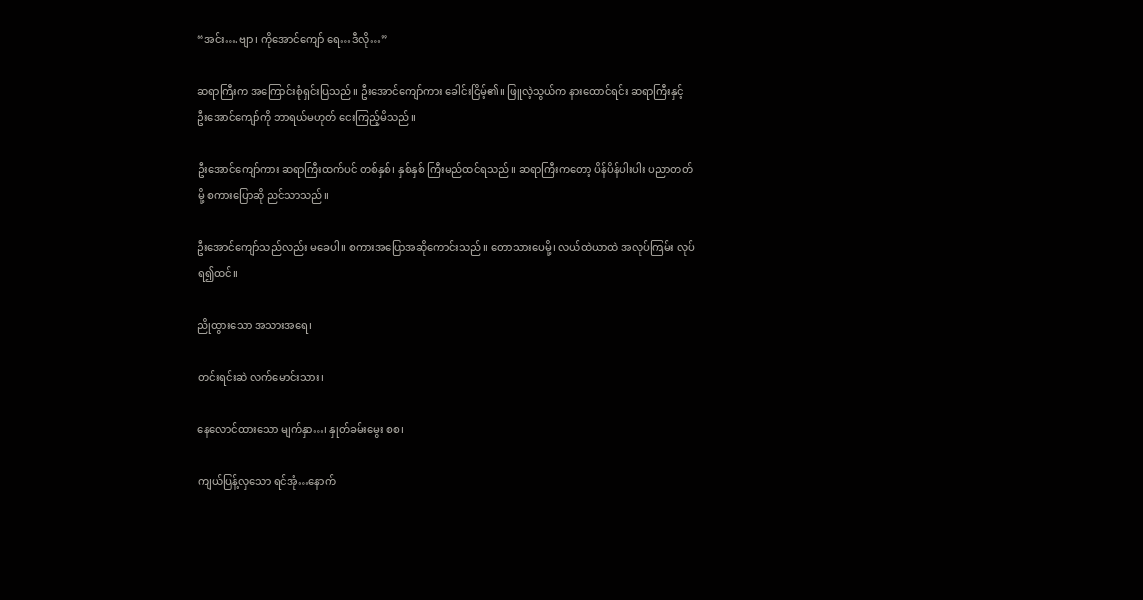“အင်း….ဗျာ၊ ကိုအောင်ကျော် ရေ…ဒီလို…”

ဆရာကြီးက အကြောင်းစုံရှင်းပြသည်။ ဦးအောင်ကျော်ကား ခေါင်းငြိမ့်၏။ ဖြူလဲ့သွယ်က နားထောင်ရင်း ဆရာကြီးနှင့် ဦးအောင်ကျော်ကို ဘာရယ်မဟုတ် ငေးကြည့်မိသည်။

ဦးအောင်ကျော်ကား ဆရာကြီးထက်ပင် တစ်နှစ်၊ နှစ်နှစ် ကြီးမည်ထင်ရသည်။ ဆရာကြီးကတော့ ပိန်ပိန်ပါးပါး ပညာတတ်မို့ စကားပြောဆို ညင်သာသည်။

ဦးအောင်ကျော်သည်လည်း မခေပါ။ စကားအပြောအဆိုကောင်းသည်။ တောသားပေမို့၊ လယ်ထဲယာထဲ အလုပ်ကြမ်း လုပ်ရ၍ထင်။

ညိုထွားသော အသားအရေ၊

တင်းရင်းဆဲ လက်မောင်းသား၊

နေလောင်ထားသော မျက်နှာ…၊ နှုတ်ခမ်းမွေး စစ၊

ကျယ်ပြန့်လှသော ရင်အုံ…နောက်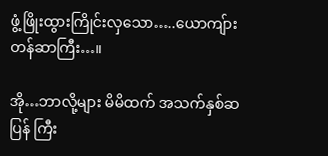ဖွံ့ဖြိုးထွားကြိုင်းလှသော…..ယောကျ်ားတန်ဆာကြီး…။

အို…ဘာလို့များ မိမိထက် အသက်နှစ်ဆပြန် ကြီး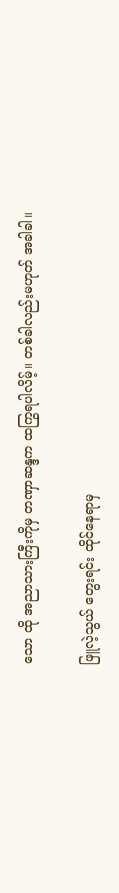သော ထို အညာသားကြီးကိုမှ တဏှာဆန္ဒက ထကြွရပါလိမ့်။ တစ်ခါလည်းမဟုတ် အခါခါ။

ဖြူလဲ့သွယ် တွေးရင်း ထိုင်နေရာမှ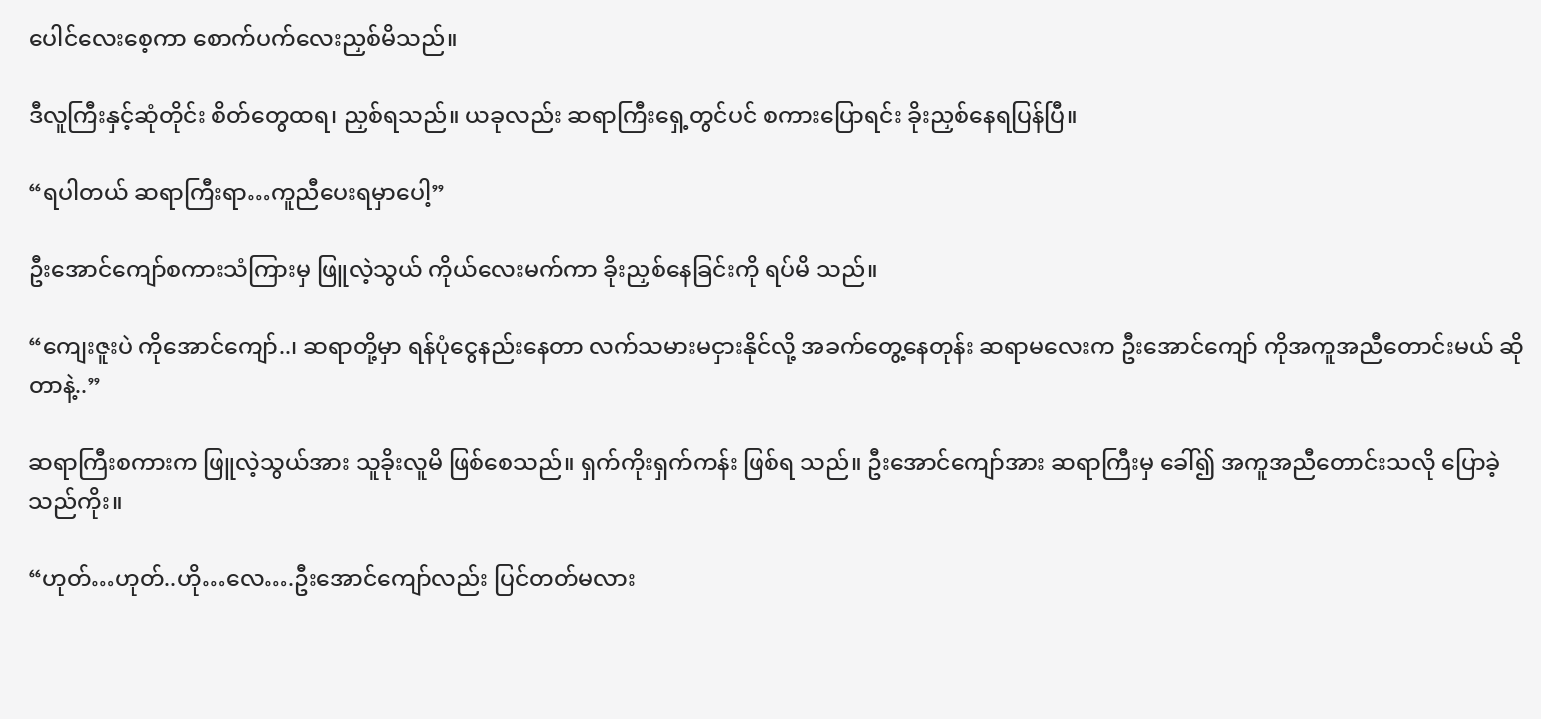ပေါင်လေးစေ့ကာ စောက်ပက်လေးညှစ်မိသည်။

ဒီလူကြီးနှင့်ဆုံတိုင်း စိတ်တွေထရ၊ ညှစ်ရသည်။ ယခုလည်း ဆရာကြီးရှေ့တွင်ပင် စကားပြောရင်း ခိုးညှစ်နေရပြန်ပြီ။

“ရပါတယ် ဆရာကြီးရာ…ကူညီပေးရမှာပေါ့”

ဦးအောင်ကျော်စကားသံကြားမှ ဖြူလဲ့သွယ် ကိုယ်လေးမက်ကာ ခိုးညှစ်နေခြင်းကို ရပ်မိ သည်။

“ကျေးဇူးပဲ ကိုအောင်ကျော်..၊ ဆရာတို့မှာ ရန်ပုံငွေနည်းနေတာ လက်သမားမငှားနိုင်လို့ အခက်တွေ့နေတုန်း ဆရာမလေးက ဦးအောင်ကျော် ကိုအကူအညီတောင်းမယ် ဆိုတာနဲ့..”

ဆရာကြီးစကားက ဖြူလဲ့သွယ်အား သူခိုးလူမိ ဖြစ်စေသည်။ ရှက်ကိုးရှက်ကန်း ဖြစ်ရ သည်။ ဦးအောင်ကျော်အား ဆရာကြီးမှ ခေါ်၍ အကူအညီတောင်းသလို ပြောခဲ့သည်ကိုး။

“ဟုတ်…ဟုတ်..ဟို…လေ….ဦးအောင်ကျော်လည်း ပြင်တတ်မလား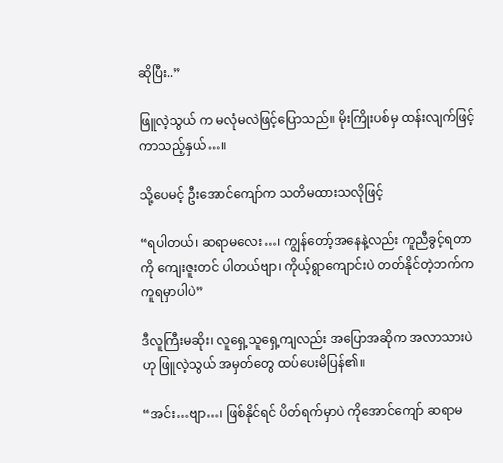ဆိုပြီး..”

ဖြူလဲ့သွယ် က မလုံမလဲဖြင့်ပြောသည်။ မိုးကြိုးပစ်မှ ထန်းလျက်ဖြင့်ကာသည့်နှယ်…။

သို့ပေမင့် ဦးအောင်ကျော်က သတိမထားသလိုဖြင့်

“ရပါတယ်၊ ဆရာမလေး…၊ ကျွန်တော့်အနေနဲ့လည်း ကူညီခွင့်ရတာကို ကျေးဇူးတင် ပါတယ်ဗျာ၊ ကိုယ့်ရွာကျောင်းပဲ တတ်နိုင်တဲ့ဘက်က ကူရမှာပါပဲ”

ဒီလူကြီးမဆိုး၊ လူရှေ့သူရှေ့ကျလည်း အပြောအဆိုက အလာသားပဲဟု ဖြူလဲ့သွယ် အမှတ်တွေ ထပ်ပေးမိပြန်၏။

“အင်း…ဗျာ…၊ ဖြစ်နိုင်ရင် ပိတ်ရက်မှာပဲ ကိုအောင်ကျော် ဆရာမ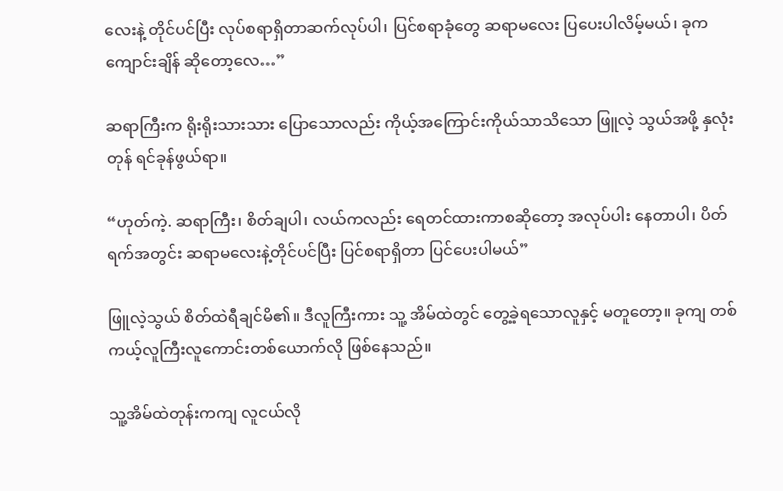လေးနဲ့ တိုင်ပင်ပြီး လုပ်စရာရှိတာဆက်လုပ်ပါ၊ ပြင်စရာခုံတွေ ဆရာမလေး ပြပေးပါလိမ့်မယ်၊ ခုက ကျောင်းချိန် ဆိုတော့လေ…”

ဆရာကြီးက ရိုးရိုးသားသား ပြောသောလည်း ကိုယ့်အကြောင်းကိုယ်သာသိသော ဖြူလဲ့ သွယ်အဖို့ နှလုံးတုန် ရင်ခုန်ဖွယ်ရာ။

“ဟုတ်ကဲ့. ဆရာကြီး၊ စိတ်ချပါ၊ လယ်ကလည်း ရေတင်ထားကာစဆိုတော့ အလုပ်ပါး နေတာပါ၊ ပိတ်ရက်အတွင်း ဆရာမလေးနဲ့တိုင်ပင်ပြီး ပြင်စရာရှိတာ ပြင်ပေးပါမယ်”

ဖြူလဲ့သွယ် စိတ်ထဲရီချင်မိ၏။ ဒီလူကြီးကား သူ့ အိမ်ထဲတွင် တွေ့ခဲ့ရသောလူနှင့် မတူတော့။ ခုကျ တစ်ကယ့်လူကြီးလူကောင်းတစ်ယောက်လို ဖြစ်နေသည်။

သူ့အိမ်ထဲတုန်းကကျ လူငယ်လို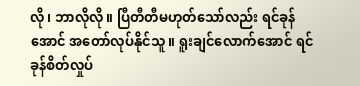လို၊ ဘာလိုလို။ ပြီတီတီမဟုတ်သော်လည်း ရင်ခုန်အောင် အတော်လုပ်နိုင်သူ။ ရူးချင်လောက်အောင် ရင်ခုန်စိတ်လှုပ်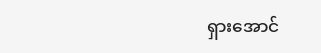ရှားအောင်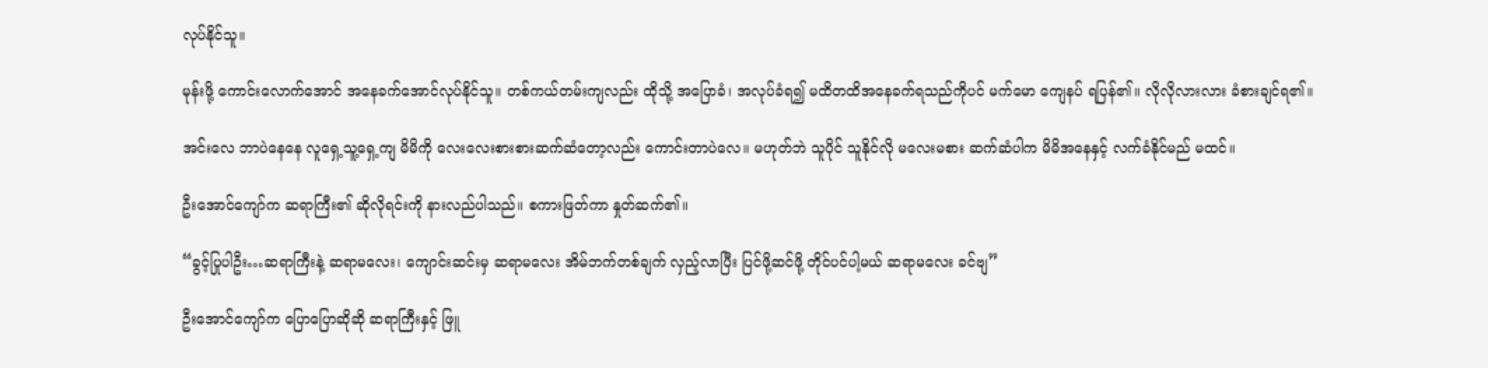လုပ်နိုင်သူ။

မုန်းဖို့ ကောင်းလောက်အောင် အနေခက်အောင်လုပ်နိုင်သူ။ တစ်ကယ်တမ်းကျလည်း ထိုသို့ အပြောခံ၊ အလုပ်ခံရ၍ မထိတထိအနေခက်ရသည်ကိုပင် မက်မော ကျေနပ် ရပြန်၏။ လိုလိုလားလား ခံစားချင်ရ၏။

အင်းလေ ဘာပဲနေနေ လူရှေ့သူ့ရှေ့ကျ မိမိကို လေးလေးစားစားဆက်ဆံတော့လည်း ကောင်းတာပဲလေ။ မဟုတ်ဘဲ သူပိုင် သူနိုင်လို မလေးမစား ဆက်ဆံပါက မိမိအနေနှင့် လက်ခံနိုင်မည် မထင်။

ဦးအောင်ကျော်က ဆရာကြီး၏ ဆိုလိုရင်းကို နားလည်ပါသည်။ စကားဖြတ်ကာ နှုတ်ဆက်၏။

“ခွင့်ပြုပါဦး…ဆရာကြီးနဲ့ ဆရာမလေး၊ ကျောင်းဆင်းမှ ဆရာမလေး အိမ်ဘက်တစ်ချက် လှည့်လာပြီး ပြင်ဖို့ဆင်ဖို့ တိုင်ပင်ပါ့မယ် ဆရာမလေး ခင်ဗျ”

ဦးအောင်ကျော်က ပြောပြောဆိုဆို ဆရာကြီးနှင့် ဖြူ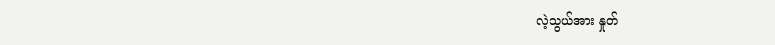လဲ့သွယ်အား နှုတ်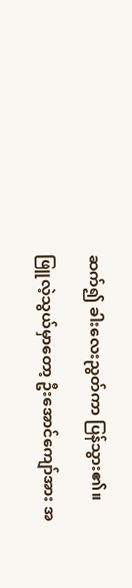ဆက်၍ ခါးလေးညွတ်ကာ ပြန်သွား၏။

ဖြူလဲ့သွယ်မှာတော့ ဦးအောင်ကျော်အား အ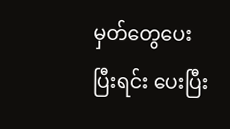မှတ်တွေပေးပြီးရင်း ပေးပြီး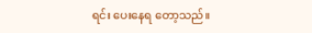ရင်း ပေးနေရ တော့သည်။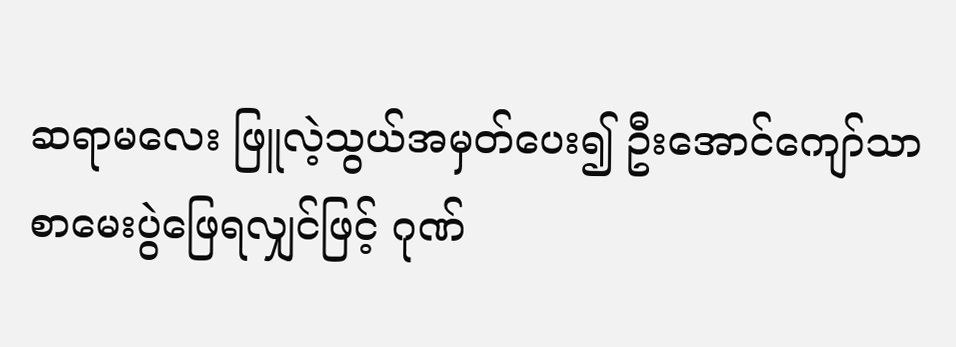ဆရာမလေး ဖြူလဲ့သွယ်အမှတ်ပေး၍ ဦးအောင်ကျော်သာ စာမေးပွဲဖြေရလျှင်ဖြင့် ဂုဏ်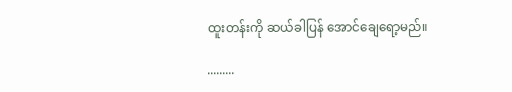ထူးတန်းကို ဆယ်ခါပြန် အောင်ချေရော့မည်။

.........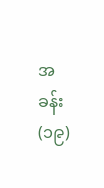အခန်း(၁၉)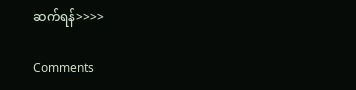ဆက်ရန်>>>>

Comments